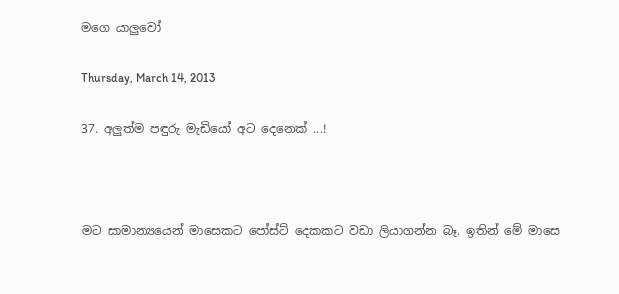මගෙ යාලුවෝ

Thursday, March 14, 2013

37. අලුත්ම පඳුරු මැඩියෝ අට දෙනෙක් ...!



මට සාමාන්‍යයෙන් මාසෙකට පෝස්ට් දෙකකට වඩා ලියාගන්න බෑ. ඉතින් මේ මාසෙ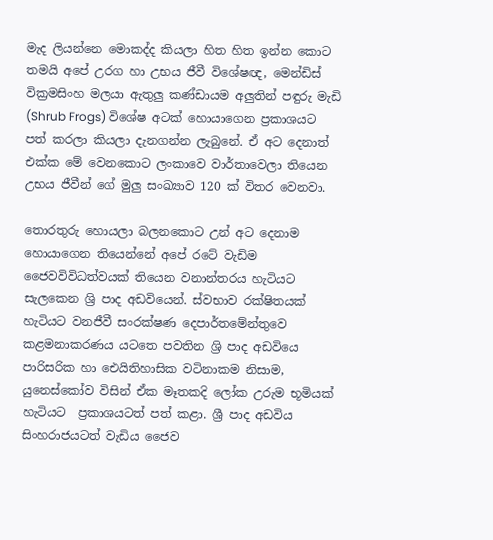මැද ලියන්නෙ මොකද්ද කියලා හිත හිත ඉන්න කොට තමයි අපේ උරග හා උභය ජීවී විශේෂඥ, මෙන්ඩිස් වික්‍රමසිංහ මලයා ඇතුලු කණ්ඩායම අලුතින් පඳුරු මැඩි (Shrub Frogs) විශේෂ අටක් හොයාගෙන ප්‍රකාශයට පත් කරලා කියලා දැනගන්න ලැබුනේ. ඒ අට දෙනාත් එක්ක මේ වෙනකොට ලංකාවෙ වාර්තාවෙලා තියෙන උභය ජීවීන් ගේ මුලු සංඛ්‍යාව 120 ක් විතර වෙනවා.

තොරතුරු හොයලා බලනකොට උන් අට දෙනාම හොයාගෙන තියෙන්නේ අපේ රටේ වැඩිම ජෛවවිවිධත්වයක් තියෙන වනාන්තරය හැටියට සැලකෙන ශ්‍රි පාද අඩවියෙන්. ස්වභාව රක්ෂිතයක් හැටියට වනජීවී සංරක්ෂණ දෙපාර්තමේන්තුවෙ කළමනාකරණය යටතෙ පවතින ශ්‍රි පාද අඩවියෙ පාරිසරික හා ඓයිතිහාසික වටිනාකම නිසාම, යුනෙස්කෝව විසින් ඒක මෑතකදි ලෝක උරුම භූමියක් හැටියට  ප්‍රකාශයටත් පත් කළා. ශ්‍රී පාද අඩවිය සිංහරාජයටත් වැඩිය ජෛව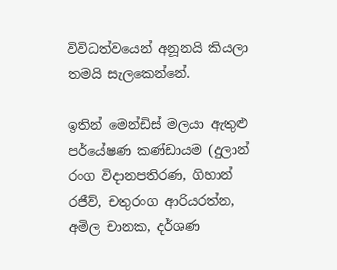විවිධත්වයෙන් අනූනයි කියලා තමයි සැලකෙන්නේ.

ඉතින් මෙන්ඩිස් මලයා ඇතුළු පර්යේෂණ කණ්ඩායම (දුලාන් රංග විදානපතිරණ, ගිහාන් රජීව්, චතුරංග ආරියරත්න, අමිල චානක, දර්ශණ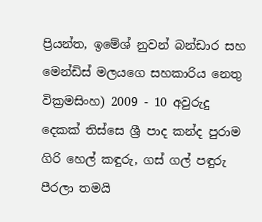ප්‍රියන්ත, ඉමේශ් නුවන් බන්ඩාර සහ මෙන්ඩිස් මලයගෙ සහකාරිය නෙතු වික්‍රමසිංහ) 2009 - 10 අවුරුදු දෙකක් තිස්සෙ ශ්‍රී පාද කන්ද පුරාම ගිරි හෙල් කඳුරු, ගස් ගල් පඳුරු පීරලා තමයි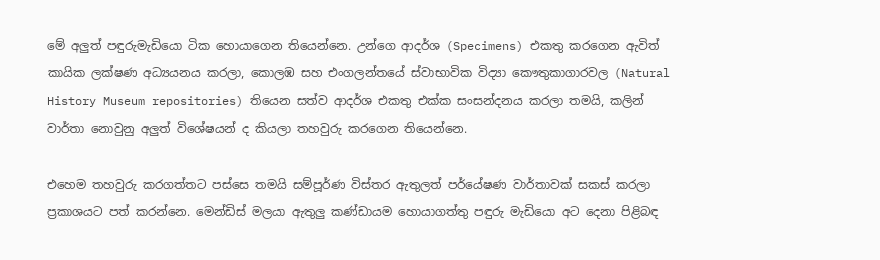මේ අලුත් පඳුරුමැඩියො ටික හොයාගෙන තියෙන්නෙ. උන්ගෙ ආදර්ශ (Specimens) එකතු කරගෙන ඇවිත් කායික ලක්ෂණ අධ්‍යයනය කරලා, කොලඹ සහ එංගලන්තයේ ස්වාභාවික විද්‍යා කෞතුකාගාරවල (Natural History Museum repositories) තියෙන සත්ව ආදර්ශ එකතු එක්ක සංසන්දනය කරලා තමයි, කලින් වාර්තා නොවුනු අලුත් විශේෂයන් ද කියලා තහවුරු කරගෙන තියෙන්නෙ.

එහෙම තහවුරු කරගත්තට පස්සෙ තමයි සම්පූර්ණ විස්තර ඇතුලත් පර්යේෂණ වාර්තාවක් සකස් කරලා ප්‍රකාශයට පත් කරන්නෙ. මෙන්ඩිස් මලයා ඇතුලු කණ්ඩායම හොයාගත්තු පඳුරු මැඩියො අට දෙනා පිළිබඳ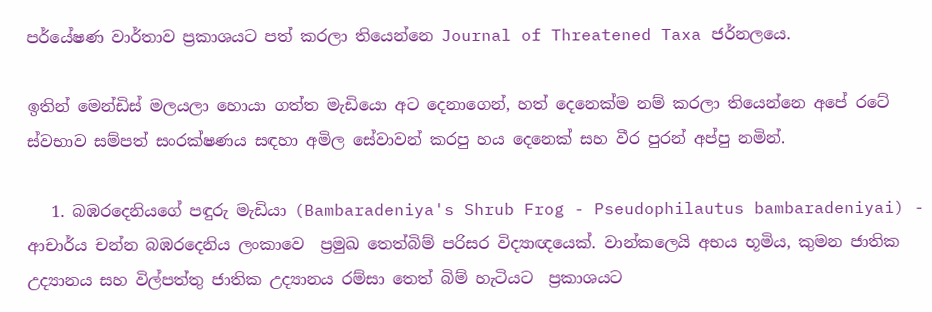පර්යේෂණ වාර්තාව ප්‍රකාශයට පත් කරලා තියෙන්නෙ Journal of Threatened Taxa ජර්නලයෙ.

ඉතින් මෙන්ඩිස් මලයලා හොයා ගත්ත මැඩියො අට දෙනාගෙන්, හත් දෙනෙක්ම නම් කරලා තියෙන්නෙ අපේ රටේ ස්වභාව සම්පත් සංරක්ෂණය සඳහා අමිල සේවාවන් කරපු හය දෙනෙක් සහ වීර පුරන් අප්පු නමින්.

   1. බඹරදෙනියගේ පඳුරු මැඩියා (Bambaradeniya's Shrub Frog - Pseudophilautus bambaradeniyai) -  ආචාර්ය චන්න බඹරදෙනිය ලංකාවෙ  ප්‍රමුඛ තෙත්බිම් පරිසර විද්‍යාඥයෙක්. වාන්කලෙයි අභය භූමිය, කුමන ජාතික උද්‍යානය සහ විල්පත්තු ජාතික උද්‍යානය රම්සා තෙත් බිම් හැටියට  ප්‍රකාශයට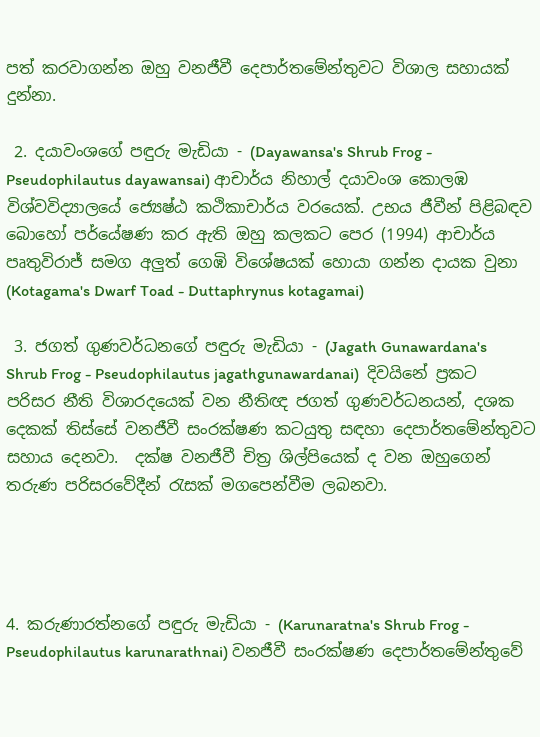පත් කරවාගන්න ඔහු වනජීවී දෙපාර්තමේන්තුවට විශාල සහායක් දුන්නා.

 2. දයාවංශගේ පඳුරු මැඩියා - (Dayawansa's Shrub Frog - Pseudophilautus dayawansai) ආචාර්ය නිහාල් දයාවංශ කොලඹ විශ්වවිද්‍යාලයේ ජ්‍යෙෂ්ඨ කථිකාචාර්ය වරයෙක්. උභය ජීවීන් පිළිබඳව බොහෝ පර්යේෂණ කර ඇති ඔහු කලකට පෙර (1994) ආචාර්ය පෘතුවිරාජ් සමග අලුත් ගෙඹි විශේෂයක් හොයා ගන්න දායක වුනා (Kotagama's Dwarf Toad - Duttaphrynus kotagamai)

 3. ජගත් ගුණවර්ධනගේ පඳුරු මැඩියා - (Jagath Gunawardana's Shrub Frog - Pseudophilautus jagathgunawardanai)  දිවයිනේ ප්‍රකට පරිසර නීති විශාරදයෙක් වන නීතිඥ ජගත් ගුණවර්ධනයන්, දශක දෙකක් තිස්සේ වනජීවී සංරක්ෂණ කටයුතු සඳහා දෙපාර්තමේන්තුවට සහාය දෙනවා.  දක්ෂ වනජීවී චිත්‍ර ශිල්පියෙක් ද වන ඔහුගෙන් තරුණ පරිසරවේදීන් ‍රැසක් මගපෙන්වීම ලබනවා.




4. කරුණාරත්නගේ පඳුරු මැඩියා - (Karunaratna's Shrub Frog - Pseudophilautus karunarathnai) වනජීවී සංරක්ෂණ දෙපාර්තමේන්තුවේ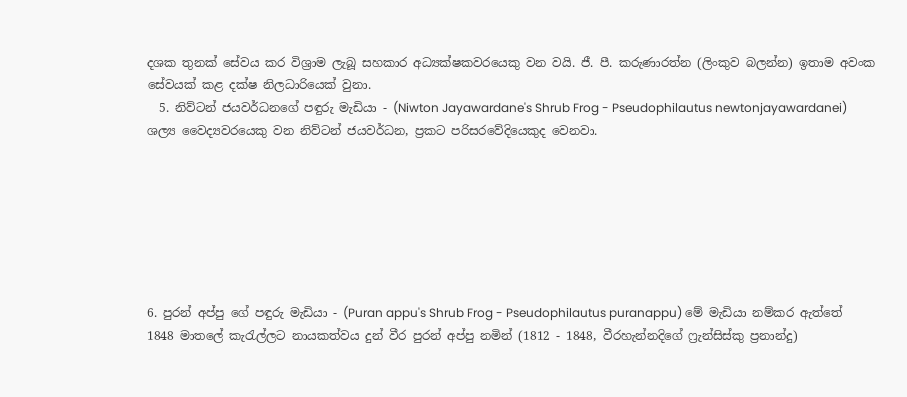දශක තුනක් සේවය කර විශ්‍රාම ලැබූ සහකාර අධ්‍යක්ෂකවරයෙකු වන වයි. ජී. පී. කරුණාරත්න (ලිංකුව බලන්න) ඉතාම අවංක සේවයක් කළ දක්ෂ නිලධාරියෙක් වුනා.
  5. නිව්ටන් ජයවර්ධනගේ පඳුරු මැඩියා - (Niwton Jayawardane's Shrub Frog - Pseudophilautus newtonjayawardanei)  ශල්‍ය වෛද්‍යවරයෙකු වන නිව්ටන් ජයවර්ධන, ප්‍රකට පරිසරවේදියෙකුද වෙනවා.







6. පුරන් අප්පු ගේ පඳුරු මැඩියා - (Puran appu's Shrub Frog - Pseudophilautus puranappu) මේ මැඩියා නම්කර ඇත්තේ 1848 මාතලේ කැ‍රැල්ලට නායකත්වය දුන් වීර පුරන් අප්පු නමින් (1812 - 1848, වීරහැන්නදිගේ ෆ්‍රැන්සිස්කු ප්‍රනාන්දු)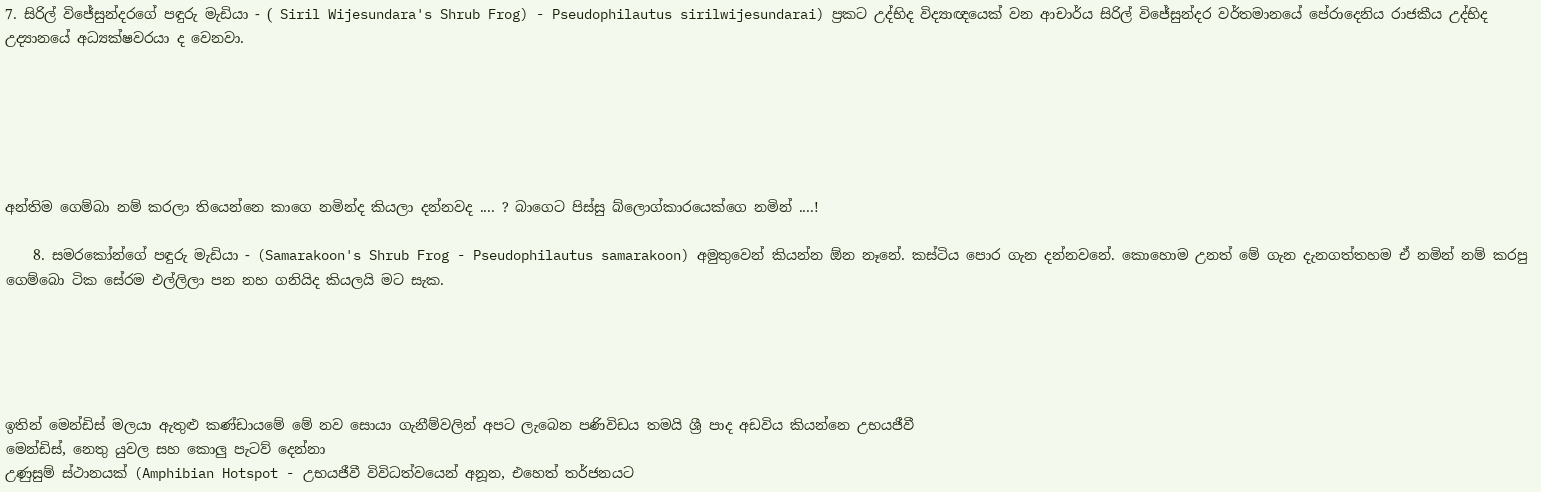7. සිරිල් විජේසුන්දරගේ පඳුරු මැඩියා - ( Siril Wijesundara's Shrub Frog) - Pseudophilautus sirilwijesundarai) ප්‍රකට උද්භිද විද්‍යාඥයෙක් වන ආචාර්ය සිරිල් විජේසුන්දර වර්තමානයේ පේරාදෙනිය රාජකීය උද්භිද උද්‍යානයේ අධ්‍යක්ෂවරයා ද වෙනවා.






අන්තිම ගෙම්බා නම් කරලා තියෙන්නෙ කාගෙ නමින්ද කියලා දන්නවද .... ? බාගෙට පිස්සු බ්ලොග්කාරයෙක්ගෙ නමින් ....!

    8. සමරකෝන්ගේ පඳුරු මැඩියා - (Samarakoon's Shrub Frog - Pseudophilautus samarakoon) අමුතුවෙන් කියන්න ඕන නෑනේ. කස්ටිය පොර ගැන දන්නවනේ. කොහොම උනත් මේ ගැන දැනගත්තහම ඒ නමින් නම් කරපු ගෙම්බො ටික සේරම එල්ලිලා පන නහ ගනියිද කියලයි මට සැක.





ඉතින් මෙන්ඩිස් මලයා ඇතුළු කණ්ඩායමේ මේ නව සොයා ගැනීම්වලින් අපට ලැබෙන පණිවිඩය තමයි ශ්‍රී පාද අඩවිය කියන්නෙ උභයජීවී
මෙන්ඩිස්, නෙතු යුවල සහ කොලු පැටව් දෙන්නා
උණුසුම් ස්ථානයක් (Amphibian Hotspot - උභයජීවී විවිධත්වයෙන් අනූන, එහෙත් තර්ජනයට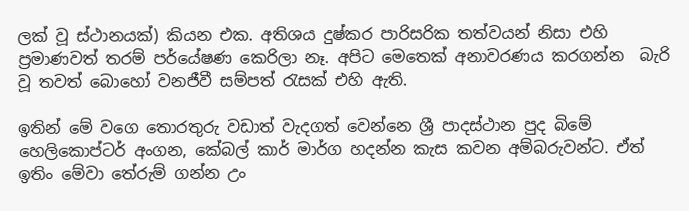ලක් වූ ස්ථානයක්) කියන එක. අතිශය දුෂ්කර පාරිසරික තත්වයන් නිසා එහි ප්‍රමාණවත් තරම් පර්යේෂණ කෙරිලා නෑ. අපිට මෙතෙක් අනාවරණය කරගන්න  බැරි වූ තවත් බොහෝ වනජීවී සම්පත් ‍රැසක් එහි ඇති.

ඉතින් මේ වගෙ තොරතුරු වඩාත් වැදගත් වෙන්නෙ ශ්‍රී පාදස්ථාන පුද බිමේ හෙලිකොප්ටර් අංගන, කේබල් කාර් මාර්ග හදන්න කැස කවන අම්බරුවන්ට. ඒත් ඉතිං මේවා තේරුම් ගන්න උං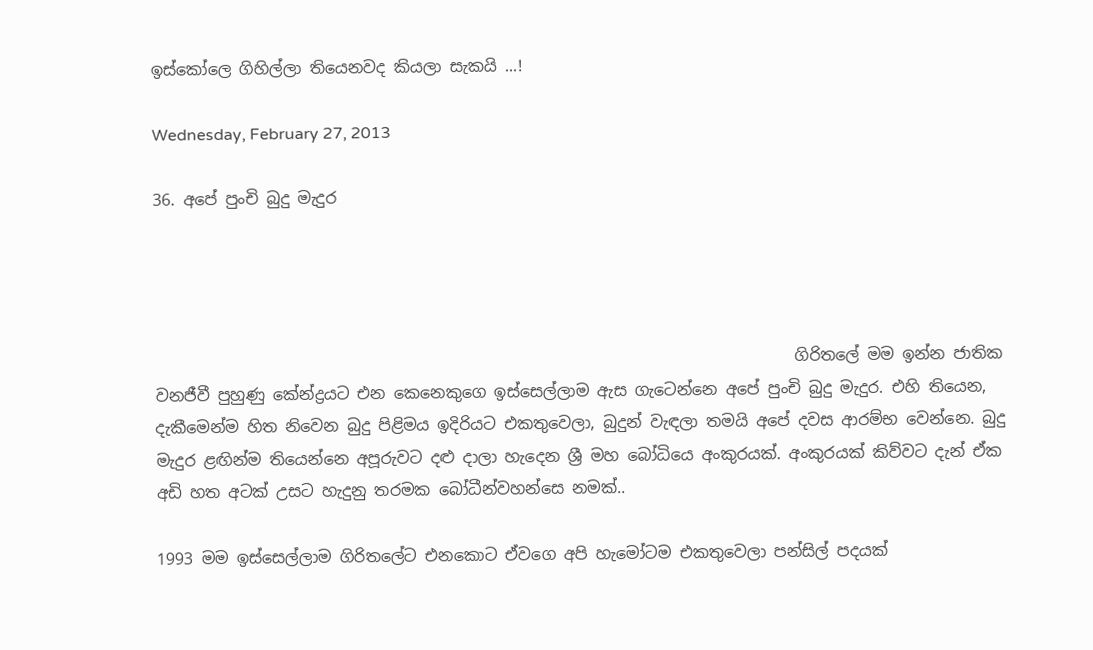ඉස්කෝලෙ ගිහිල්ලා තියෙනවද කියලා සැකයි ...!

Wednesday, February 27, 2013

36. අපේ පුංචි බුදු මැදුර




                                                                                ගිරිතලේ මම ඉන්න ජාතික වනජීවී පුහුණු කේන්ද්‍රයට එන කෙනෙකුගෙ ඉස්සෙල්ලාම ඇස ගැටෙන්නෙ අපේ පුංචි බුදු මැදුර. එහි තියෙන, දැකීමෙන්ම හිත නිවෙන බුදු පිළිමය ඉදිරියට එකතුවෙලා, බුදුන් වැඳලා තමයි අපේ දවස ආරම්භ වෙන්නෙ. බුදු මැදුර ළඟින්ම තියෙන්නෙ අපූරුවට දළු දාලා හැදෙන ශ්‍රී මහ බෝධියෙ අංකුරයක්. අංකුරයක් කිව්වට දැන් ඒක අඩි හත අටක් උසට හැදුනු තරමක බෝධීන්වහන්සෙ නමක්..

1993 මම ඉස්සෙල්ලාම ගිරිතලේට එනකොට ඒවගෙ අපි හැමෝටම එකතුවෙලා පන්සිල් පදයක්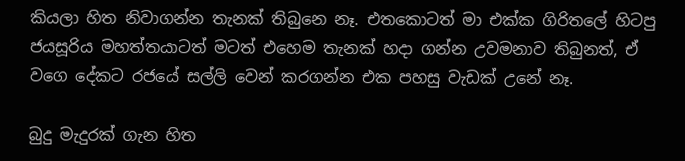කියලා හිත නිවාගන්න තැනක් තිබුනෙ නෑ. එතකොටත් මා එක්ක ගිරිතලේ හිටපු ජයසූරිය මහත්තයාටත් මටත් එහෙම තැනක් හදා ගන්න උවමනාව තිබුනත්, ඒ වගෙ දේකට රජයේ සල්ලි වෙන් කරගන්න එක පහසු වැඩක් උනේ නෑ.

බුදු මැදුරක් ගැන හිත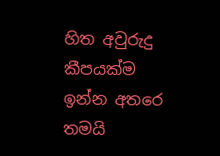හිත අවුරුදු කීපයක්ම ඉන්න අතරෙ තමයි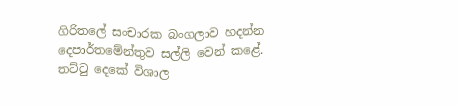ගිරිතලේ සංචාරක බංගලාව හදන්න දෙපාර්තමේන්තුව සල්ලි වෙන් කළේ. තට්‍ටු දෙකේ විශාල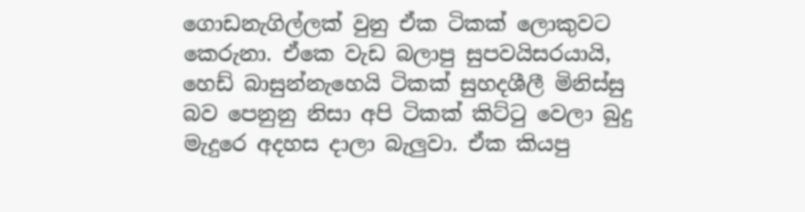ගොඩනැගිල්ලක් වුනු ඒක ටිකක් ලොකුවට කෙරුනා. ඒකෙ වැඩ බලාපු සුපවයිසරයායි, හෙඩ් බාසුන්නැහෙයි ටිකක් සුහදශීලී මිනිස්සු බව පෙනුනු නිසා අපි ටිකක් කිට්‍ටු වෙලා බුදු මැදුරෙ අදහස දාලා බැලුවා. ඒක කියපු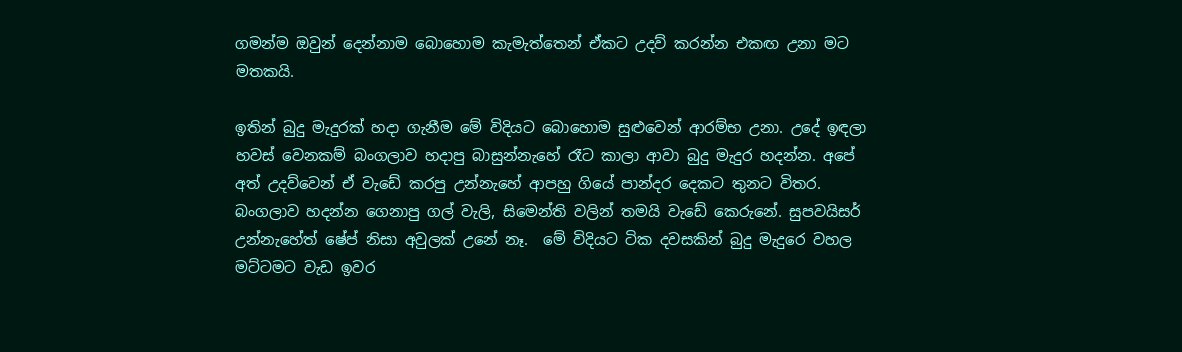ගමන්ම ඔවුන් දෙන්නාම බොහොම කැමැත්තෙන් ඒකට උදව් කරන්න එකඟ උනා මට මතකයි.

ඉතින් බුදු මැදුරක් හදා ගැනීම මේ විදියට බොහොම සුළුවෙන් ආරම්භ උනා. උදේ ඉඳලා හවස් වෙනකම් බංගලාව හදාපු බාසුන්නැහේ රෑට කාලා ආවා බුදු මැදුර හදන්න. අපේ අත් උදව්වෙන් ඒ වැඩේ කරපු උන්නැහේ ආපහු ගියේ පාන්දර දෙකට තුනට විතර.  බංගලාව හදන්න ගෙනාපු ගල් වැලි, සිමෙන්ති වලින් තමයි වැඩේ කෙරුනේ. සුපවයිසර් උන්නැහේත් ෂේප් නිසා අවුලක් උනේ නෑ.  මේ විදියට ටික දවසකින් බුදු මැදුරෙ වහල මට්ටමට වැඩ ඉවර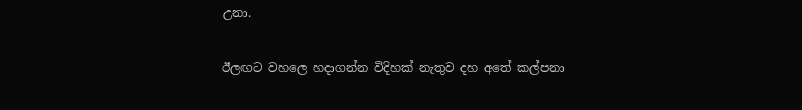උනා.

ඊලඟට වහලෙ හදාගන්න විදිහක් නැතුව දහ අතේ කල්පනා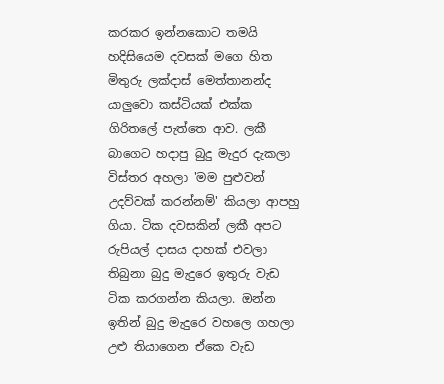කරකර ඉන්නකොට තමයි හදිසියෙම දවසක් මගෙ හිත මිතුරු ලක්දාස් මෙත්තානන්ද යාලුවො කස්ටියක් එක්ක ගිරිතලේ පැත්තෙ ආව. ලකී බාගෙට හදාපු බුදු මැදුර දැකලා විස්තර අහලා 'මම පුළුවන් උදව්වක් කරන්නම්' කියලා ආපහු ගියා. ටික දවසකින් ලකී අපට රුපියල් දාසය දාහක් එවලා තිබුනා බුදු මැදුරෙ ඉතුරු වැඩ ටික කරගන්න කියලා. ඔන්න ඉතින් බුදු මැදුරෙ වහලෙ ගහලා උළු තියාගෙන ඒකෙ වැඩ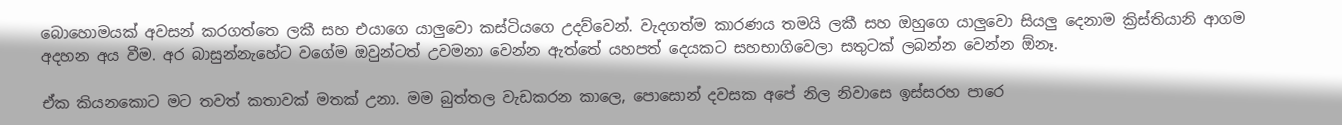බොහොමයක් අවසන් කරගත්තෙ ලකී සහ එයාගෙ යාලුවො කස්ටියගෙ උදව්වෙන්. වැදගත්ම කාරණය තමයි ලකී සහ ඔහුගෙ යාලුවො සියලු දෙනාම ක්‍රිස්තියානි ආගම අදහන අය වීම. අර බාසුන්නැහේට වගේම ඔවුන්ටත් උවමනා වෙන්න ඇත්තේ යහපත් දෙයකට සහභාගිවෙලා සතුටක් ලබන්න වෙන්න ඕනෑ.

ඒක කියනකොට මට තවත් කතාවක් මතක් උනා. මම බුත්තල වැඩකරන කාලෙ, පොසොන් දවසක අපේ නිල නිවාසෙ ඉස්සරහ පාරෙ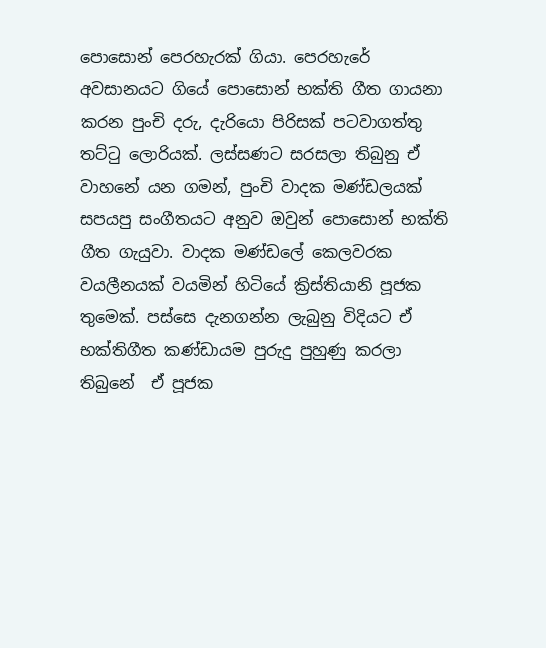පොසොන් පෙරහැරක් ගියා. පෙරහැරේ අවසානයට ගියේ පොසොන් භක්ති ගීත ගායනා කරන පුංචි දරු, දැරියො පිරිසක් පටවාගත්තු තට්‍ටු ලොරියක්. ලස්සණට සරසලා තිබුනු ඒ වාහනේ යන ගමන්, පුංචි වාදක මණ්ඩලයක් සපයපු සංගීතයට අනුව ඔවුන් පොසොන් භක්ති ගීත ගැයුවා. වාදක මණ්ඩලේ කෙලවරක වයලීනයක් වයමින් හිටියේ ක්‍රිස්තියානි පූජක තුමෙක්. පස්සෙ දැනගන්න ලැබුනු විදියට ඒ භක්තිගීත කණ්ඩායම පුරුදු පුහුණු කරලා තිබුනේ  ඒ පූජක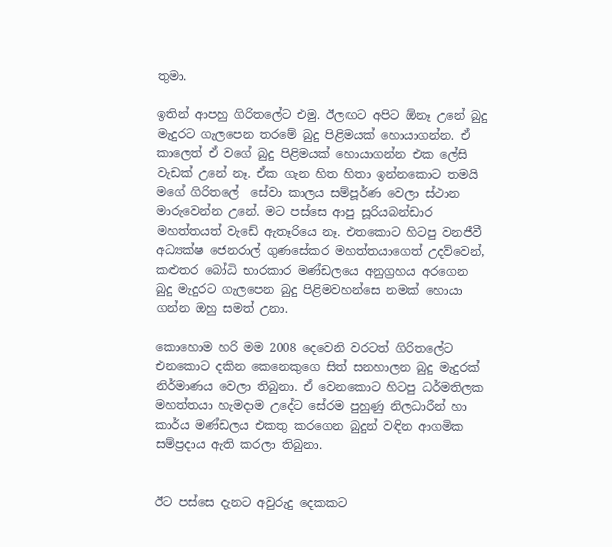තුමා.

ඉතින් ආපහු ගිරිතලේට එමු. ඊලඟට අපිට ඕනෑ උනේ බුදු මැදුරට ගැලපෙන තරමේ බුදු පිළිමයක් හොයාගන්න. ඒ කාලෙත් ඒ වගේ බුදු පිළිමයක් හොයාගන්න එක ලේසි වැඩක් උනේ නෑ. ඒක ගැන හිත හිතා ඉන්නකොට තමයි මගේ ගිරිතලේ  සේවා කාලය සම්පූර්ණ වෙලා ස්ථාන මාරුවෙන්න උනේ. මට පස්සෙ ආපු සූරියබන්ඩාර මහත්තයත් වැඩේ ඇතෑරියෙ නෑ. එතකොට හිටපු වනජීවී අධ්‍යක්ෂ ජෙනරාල් ගුණසේකර මහත්තයාගෙත් උදව්වෙන්, කළුතර බෝධි භාරකාර මණ්ඩලයෙ අනුග්‍රහය අරගෙන බුදු මැදුරට ගැලපෙන බුදු පිළිමවහන්සෙ නමක් හොයා ගන්න ඔහු සමත් උනා.

කොහොම හරි මම 2008 දෙවෙනි වරටත් ගිරිතලේට එනකොට දකින කෙනෙකුගෙ සිත් සනහාලන බුදු මැදුරක් නිර්මාණය වෙලා තිබුනා. ඒ වෙනකොට හිටපු ධර්මතිලක මහත්තයා හැමදාම උදේට සේරම පුහුණු නිලධාරීන් හා කාර්ය මණ්ඩලය එකතු කරගෙන බුදුන් වඳින ආගමික සම්ප්‍රදාය ඇති කරලා තිබුනා.


ඊට පස්සෙ දැනට අවුරුදු දෙකකට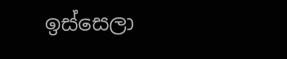ඉස්සෙලා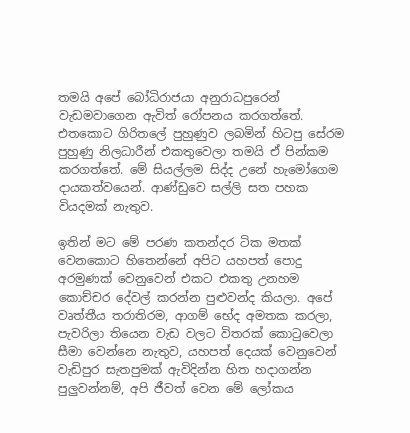තමයි අපේ බෝධිරාජයා අනුරාධපුරෙන් වැඩමවාගෙන ඇවිත් රෝපනය කරගත්තේ. එතකොට ගිරිතලේ පුහුණුව ලබමින් හිටපු සේරම පුහුණු නිලධාරීන් එකතුවෙලා තමයි ඒ පින්කම කරගත්තේ. මේ සියල්ලම සිද්ද උනේ හැමෝගෙම දායකත්වයෙන්. ආණ්ඩුවෙ සල්ලි සත පහක වියදමක් නැතුව.

ඉතින් මට මේ පරණ කතන්දර ටික මතක් වෙනකොට හිතෙන්නේ අපිට යහපත් පොදු අරමුණක් වෙනුවෙන් එකට එකතු උනහම  කොච්චර දේවල් කරන්න පුළුවන්ද කියලා. අපේ වෘත්තීය තරාතිරම, ආගම් භේද අමතක කරලා, පැවරිලා තියෙන වැඩ වලට විතරක් කො‍ටුවෙලා සීමා වෙන්නෙ නැතුව, යහපත් දෙයක් වෙනුවෙන්  වැඩිපුර සැතපුමක් ඇවිදින්න හිත හදාගන්න පුලුවන්නම්, අපි ජීවත් වෙන මේ ලෝකය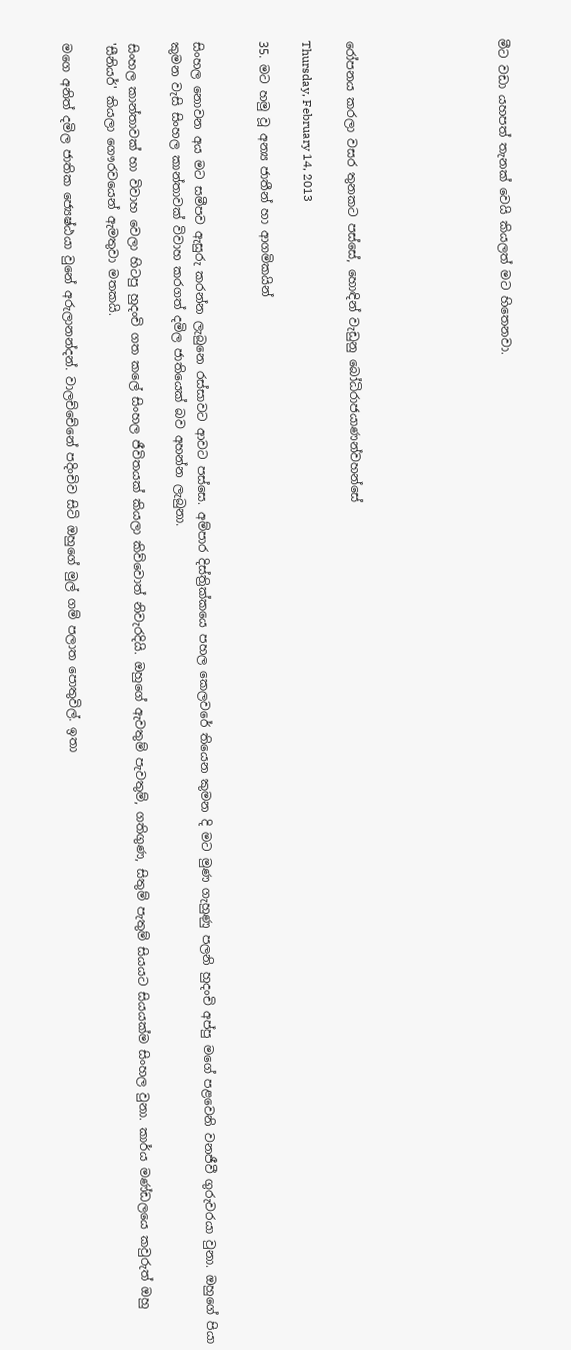මීට වඩා යහපත් තැනක් වෙයි කියලත් මට හිතෙනවා.






රෝපනය කරලා වසර තුනකට පස්සේ, හොඳින් වැඩුනු බෝධිරාජයාණන්වහන්සේ

Thursday, February 14, 2013

35. මට හමු වූ අන්‍ය ජාතීන් හා ආගමිකයින්


සිංහල නොවන අය මට සමීපව ඇසුරු කරන්න ලැබුනෙ රස්සාවට ආවට පස්සෙ. අම්පාර දිස්ත්‍රික්කයෙ පහල කෙලවරේ තියෙන කුමන දි මට මුණ ගැහුණු පලනි හුදංචි අප්පු මගේ පළවෙනි වනජීවී ගුරුවරයා වුනා. ඔහුගේ පියා කුමන වැසි සිංහල කාන්තාවක් විවාහ කරගත් දමිල ජාතියෙක් බව අහන්න ලැබුනා.

සිංහල කාන්තාවක් හා විවාහ වෙලා හිටපු හුදංචි ගත කලේ සිංහල ජීවිතයක් කියලා කිව්වොත් නිවැරදියි. ඔහුගේ ඇවතුම් පැවතුම්, ගතිගුණ, සිතුම් පැතුම් සියයට සියයක්ම සිංහල වුනා. කාර්ය මණ්ඩලයෙ කවුරුත් ඔහු 'සීනියර්' කියලා ගෞරවයෙන් ඇමතුවා මතකයි.

මගෙ අනිත් දමිල ජාතික ජ්‍යෙෂ්ඨයා වුනේ අරුලානන්දන්. වාලච්චේනේ පදිංචිව සිටි ඔහුගේ මුල් ගම් පලාත පොතුවිල්. ඉතා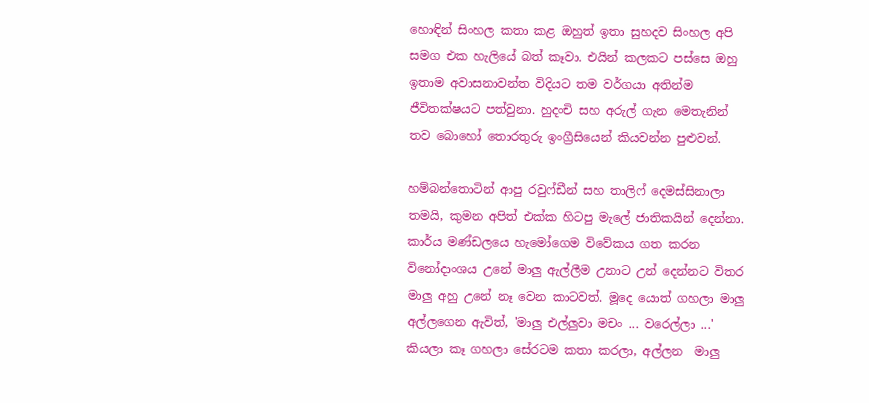හොඳින් සිංහල කතා කළ ඔහුත් ඉතා සුහදව සිංහල අපි සමග එක හැලියේ බත් කෑවා. එයින් කලකට පස්සෙ ඔහු ඉතාම අවාසනාවන්ත විදියට තම වර්ගයා අතින්ම ජීවිතක්ෂයට පත්වුනා. හුදංචි සහ අරුල් ගැන මෙතැනින්  තව බොහෝ තොරතුරු ඉංග්‍රීසියෙන් කියවන්න පුළුවන්.

හම්බන්තොටින් ආපු රවුෆ්ඩීන් සහ තාලිෆ් දෙමස්සිනාලා තමයි, කුමන අපිත් එක්ක හිටපු මැලේ ජාතිකයින් දෙන්නා.  කාර්ය මණ්ඩලයෙ හැමෝගෙම විවේකය ගත කරන විනෝදාංශය උනේ මාලු ඇල්ලීම උනාට උන් දෙන්නට විතර මාලු අහු උනේ නෑ වෙන කාටවත්. මූදෙ යොත් ගහලා මාලු අල්ලගෙන ඇවිත්, 'මාලු එල්ලුවා මචං ... වරෙල්ලා ...' කියලා කෑ ගහලා සේරටම කතා කරලා, අල්ලන  මාලු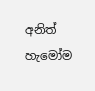අනිත් හැමෝම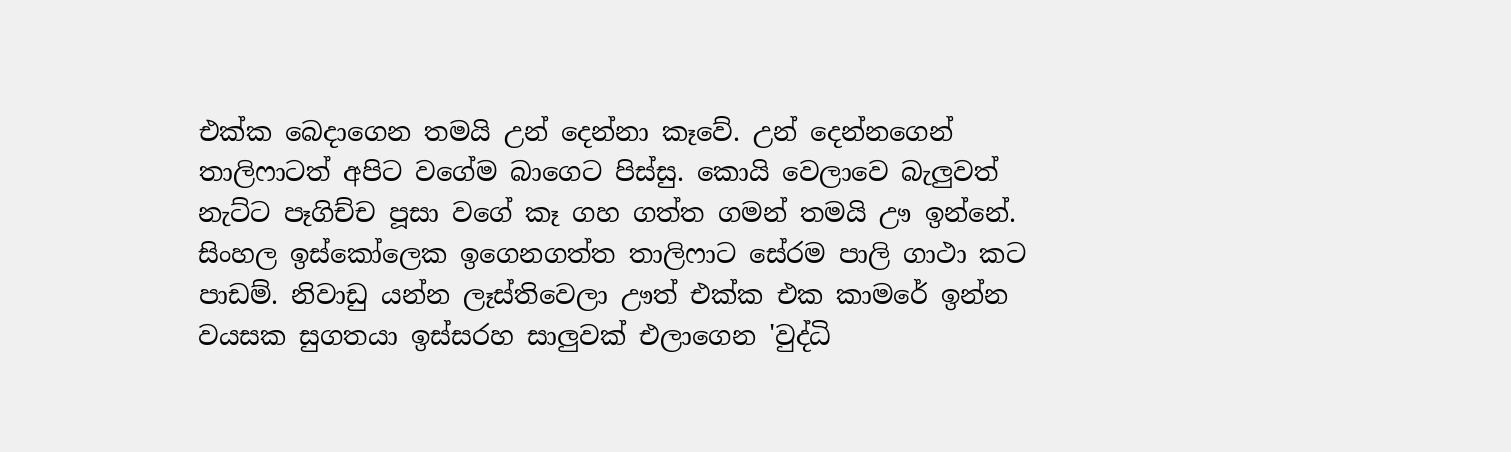එක්ක බෙදාගෙන තමයි උන් දෙන්නා කෑවේ. උන් දෙන්නගෙන් තාලිෆාටත් අපිට වගේම බාගෙට පිස්සු. කොයි වෙලාවෙ බැලුවත් නැට්ට පෑගිච්ච පූසා වගේ කෑ ගහ ගත්ත ගමන් තමයි ඌ ඉන්නේ. සිංහල ඉස්කෝලෙක ඉගෙනගත්ත තාලිෆාට සේරම පාලි ගාථා කට පාඩම්. නිවාඩු යන්න ලෑස්තිවෙලා ඌත් එක්ක එක කාමරේ ඉන්න වයසක සුගතයා ඉස්සරහ සාලුවක් එලාගෙන 'වුද්ධි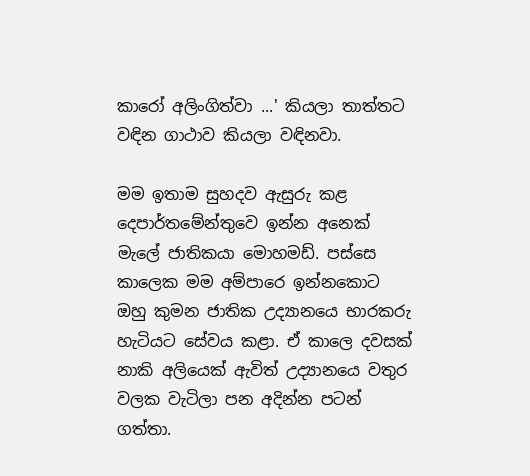කාරෝ අලිංගිත්වා ...' කියලා තාත්තට වඳින ගාථාව කියලා වඳිනවා.

මම ඉතාම සුහදව ඇසුරු කළ දෙපාර්තමේන්තුවෙ ඉන්න අනෙක් මැලේ ජාතිකයා මොහමඩ්. පස්සෙ කාලෙක මම අම්පාරෙ ඉන්නකොට ඔහු කුමන ජාතික උද්‍යානයෙ භාරකරු හැටියට සේවය කළා. ඒ කාලෙ දවසක් නාකි අලියෙක් ඇවිත් උද්‍යානයෙ වතුර වලක වැටිලා පන අදින්න පටන් ගත්තා.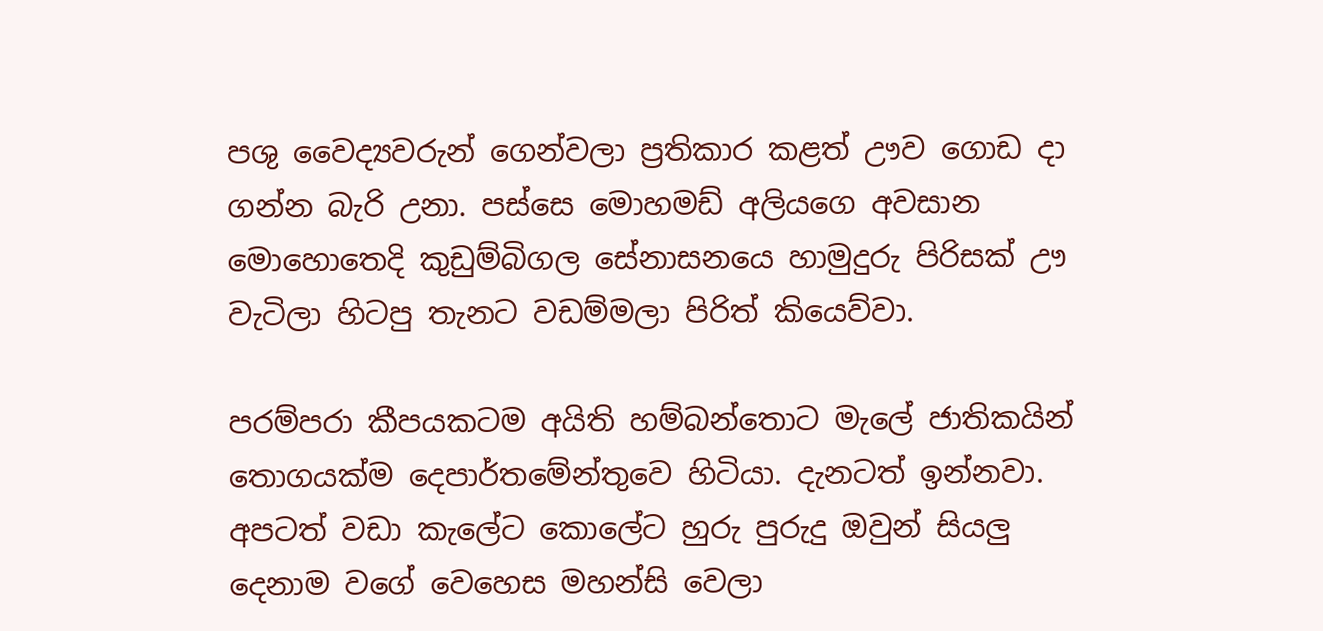පශු වෛද්‍යවරුන් ගෙන්වලා ප්‍රතිකාර කළත් ඌව ගොඩ දා ගන්න බැරි උනා. පස්සෙ මොහමඩ් අලියගෙ අවසාන මොහොතෙදි කුඩුම්බිගල සේනාසනයෙ හාමුදුරු පිරිසක් ඌ වැටිලා හිටපු තැනට වඩම්මලා පිරිත් කියෙව්වා.

පරම්පරා කීපයකටම අයිති හම්බන්තොට මැලේ ජාතිකයින් තොගයක්ම දෙපාර්තමේන්තුවෙ හිටියා. දැනටත් ඉන්නවා. අපටත් වඩා කැලේට කොලේට හුරු පුරුදු ඔවුන් සියලු දෙනාම වගේ වෙහෙස මහන්සි වෙලා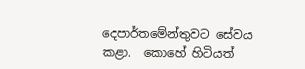දෙපාර්තමේන්තුවට සේවය කළා.  කොහේ හිටියත්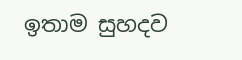ඉතාම සුහදව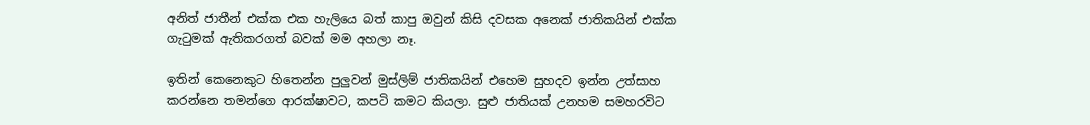අනිත් ජාතීන් එක්ක එක හැලියෙ බත් කාපු ඔවුන් කිසි දවසක අනෙක් ජාතිකයින් එක්ක ගැ‍ටුමක් ඇතිකරගත් බවක් මම අහලා නෑ.

ඉතින් කෙනෙකුට හිතෙන්න පුලුවන් මුස්ලිම් ජාතිකයින් එහෙම සුහදව ඉන්න උත්සාහ කරන්නෙ තමන්ගෙ ආරක්ෂාවට, කපටි කමට කියලා. සුළු ජාතියක් උනහම සමහරවිට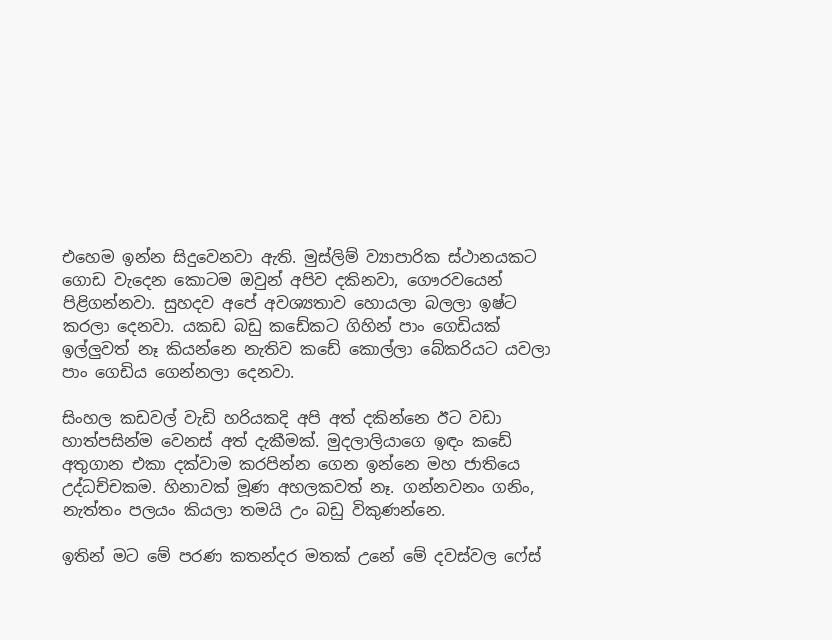එහෙම ඉන්න සිදුවෙනවා ඇති. මුස්ලිම් ව්‍යාපාරික ස්ථානයකට ගොඩ වැදෙන කොටම ඔවුන් අපිව දකිනවා, ගෞරවයෙන් පිළිගන්නවා. සුහදව අපේ අවශ්‍යතාව හොයලා බලලා ඉෂ්ට කරලා දෙනවා. යකඩ බඩු කඩේකට ගිහින් පාං ගෙඩියක් ඉල්ලුවත් නෑ කියන්නෙ නැතිව කඩේ කොල්ලා බේකරියට යවලා පාං ගෙඩිය ගෙන්නලා දෙනවා.

සිංහල කඩවල් වැඩි හරියකදි අපි අත් දකින්නෙ ඊට වඩා හාත්පසින්ම වෙනස් අත් දැකීමක්. මුදලාලියාගෙ ඉඳං කඩේ අතුගාන එකා දක්වාම කරපින්න ගෙන ඉන්නෙ මහ ජාතියෙ උද්ධච්චකම. හිනාවක් මූණ අහලකවත් නෑ. ගන්නවනං ගනිං, නැත්තං පලයං කියලා තමයි උං බඩු විකුණන්නෙ.

ඉතින් මට මේ පරණ කතන්දර මතක් උනේ මේ දවස්වල ෆේස්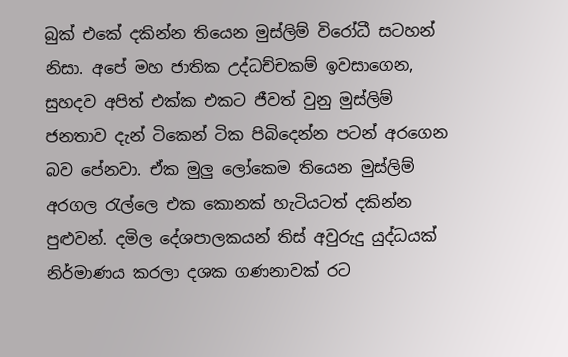බුක් එකේ දකින්න තියෙන මුස්ලිම් විරෝධී සටහන් නිසා. අපේ මහ ජාතික උද්ධච්චකම් ඉවසාගෙන,  සුහදව අපිත් එක්ක එකට ජීවත් වුනු මුස්ලිම් ජනතාව දැන් ටිකෙන් ටික පිබිදෙන්න පටන් අරගෙන බව පේනවා. ඒක මුලු ලෝකෙම තියෙන මුස්ලිම් අරගල ‍රැල්ලෙ එක කොනක් හැටියටත් දකින්න පුළුවන්. දමිල දේශපාලකයන් තිස් අවුරුදු යුද්ධයක් නිර්මාණය කරලා දශක ගණනාවක් රට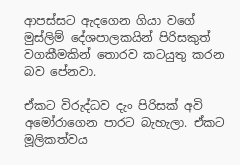ආපස්සට ඇදගෙන ගියා වගේ මුස්ලිම් දේශපාලකයින් පිරිසකුත් වගකීමකින් තොරව කටයුතු කරන බව පේනවා.

ඒකට විරුද්ධව දැං පිරිසක් අවි අමෝරාගෙන පාරට බැහැලා. ඒකට මූලිකත්වය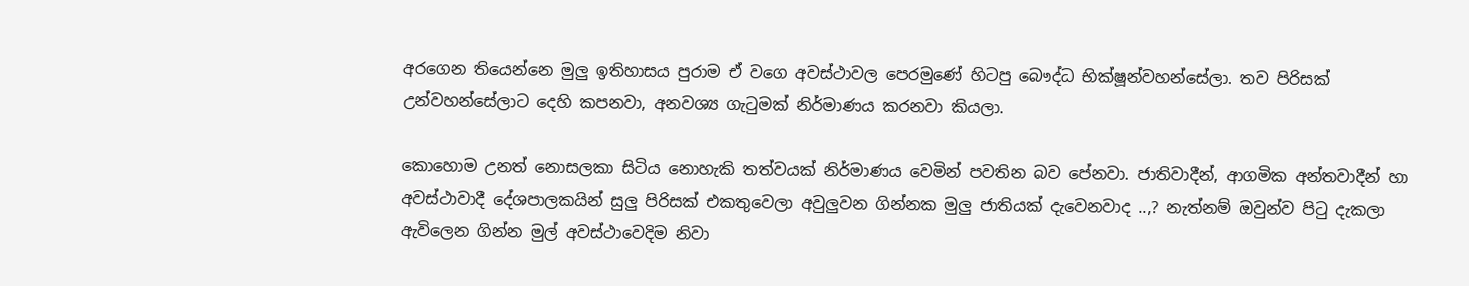අරගෙන තියෙන්නෙ මුලු ඉතිහාසය පුරාම ඒ වගෙ අවස්ථාවල පෙරමුණේ හිටපු බෞද්ධ භික්ෂූන්වහන්සේලා. තව පිරිසක් උන්වහන්සේලාට දෙහි කපනවා, අනවශ්‍ය ගැ‍ටුමක් නිර්මාණය කරනවා කියලා.

කොහොම උනත් නොසලකා සිටිය නොහැකි තත්වයක් නිර්මාණය වෙමින් පවතින බව පේනවා. ජාතිවාදීන්, ආගමික අන්තවාදීන් හා අවස්ථාවාදී දේශපාලකයින් සුලු පිරිසක් එකතුවෙලා අවුලුවන ගින්නක මුලු ජාතියක් දැවෙනවාද ..,? නැත්නම් ඔවුන්ව පි‍ටු දැකලා ඇවිලෙන ගින්න මුල් අවස්ථාවෙදිම නිවා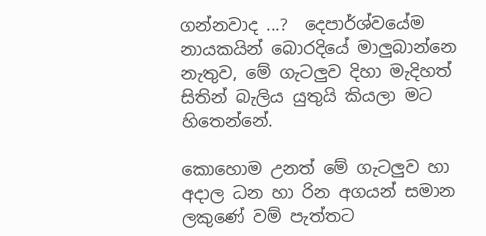ගන්නවාද ...?  දෙපාර්ශ්වයේම නායකයින් බොරදියේ මාලුබාන්නෙ නැතුව, මේ ගැටලුව දිහා මැදිහත් සිතින් බැලිය යුතුයි කියලා මට හිතෙන්නේ.

කොහොම උනත් මේ ගැටලුව හා අදාල ධන හා රින අගයන් සමාන ලකුණේ වම් පැත්තට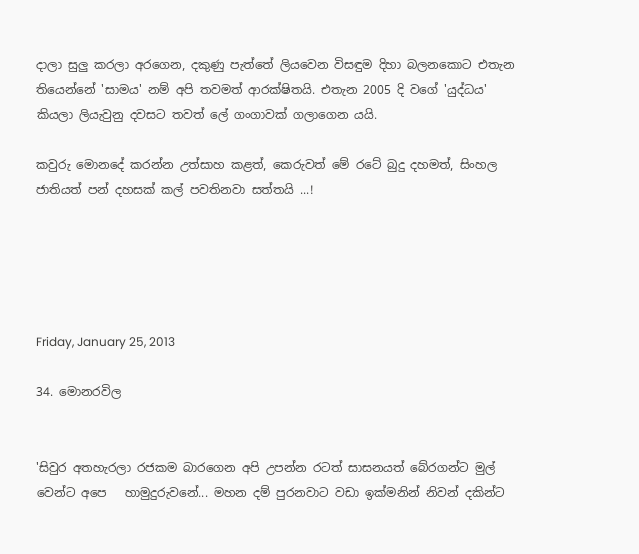දාලා සුලු කරලා අරගෙන, දකුණු පැත්තේ ලියවෙන විසඳුම දිහා බලනකොට එතැන තියෙන්නේ 'සාමය' නම් අපි තවමත් ආරක්ෂිතයි. එතැන 2005 දි වගේ 'යුද්ධය' කියලා ලියැවුනු දවසට තවත් ලේ ගංගාවක් ගලාගෙන යයි.

කවුරු මොනදේ කරන්න උත්සාහ කළත්, කෙරුවත් මේ රටේ බුදු දහමත්, සිංහල ජාතියත් පන් දහසක් කල් පවතිනවා සත්තයි ...!





Friday, January 25, 2013

34. මොනරවිල


'සිවුර අතහැරලා රජකම බාරගෙන අපි උපන්න රටත් සාසනයත් බේරගන්ට මුල් වෙන්ට අපෙ   හාමුදුරුවනේ... මහන දම් පුරනවාට වඩා ඉක්මනින් නිවන් දකින්ට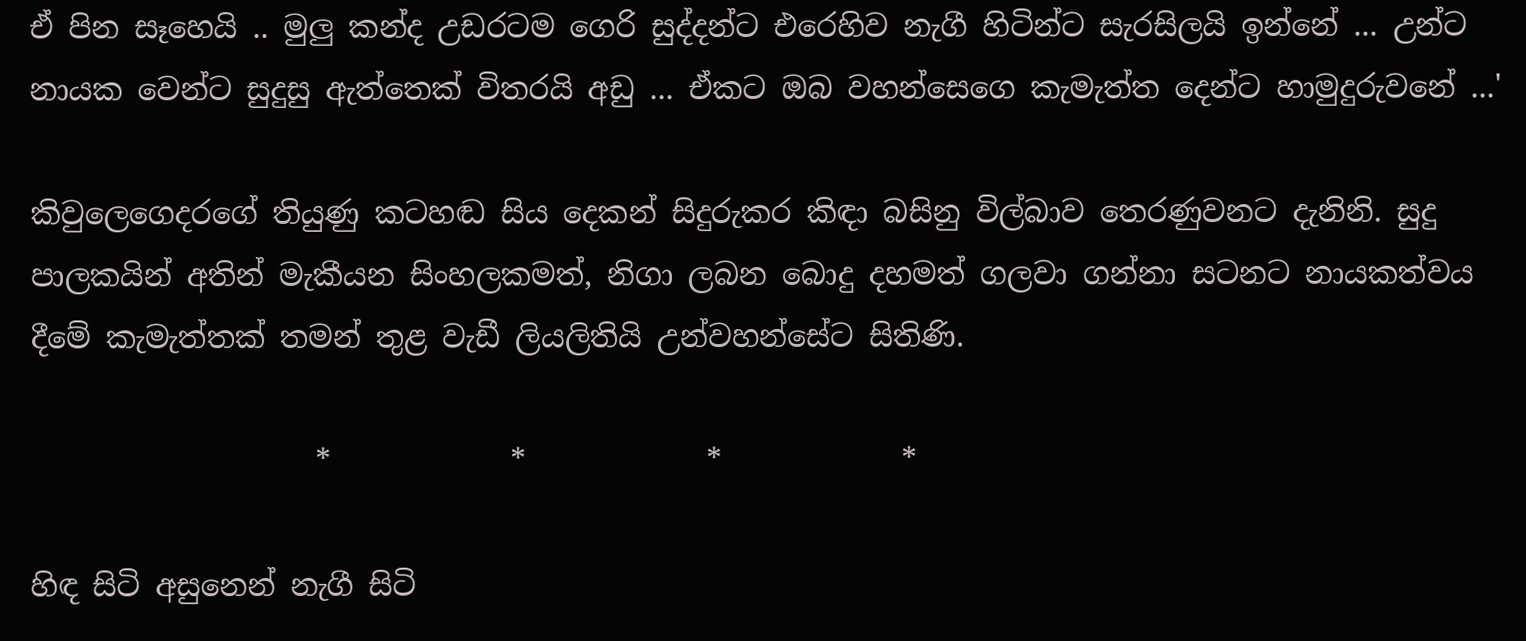ඒ පින සෑහෙයි .. මුලු කන්ද උඩරටම ගෙරි සුද්දන්ට එරෙහිව නැගී හිටින්ට සැරසිලයි ඉන්නේ ... උන්ට නායක වෙන්ට සුදුසු ඇත්තෙක් විතරයි අඩු ... ඒකට ඔබ වහන්සෙගෙ කැමැත්ත දෙන්ට හාමුදුරුවනේ ...'

කිවුලෙගෙදරගේ තියුණු කටහඬ සිය දෙකන් සිදුරුකර කිඳා බසිනු විල්බාව තෙරණුවනට දැනිනි. සුදු පාලකයින් අතින් මැකීයන සිංහලකමත්, නිගා ලබන බොදු දහමත් ගලවා ගන්නා සටනට නායකත්වය දීමේ කැමැත්තක් තමන් තුළ වැඩී ලියලිතියි උන්වහන්සේට සිතිණි.

                   *            *            *            *

හිඳ සිටි අසුනෙන් නැගී සිටි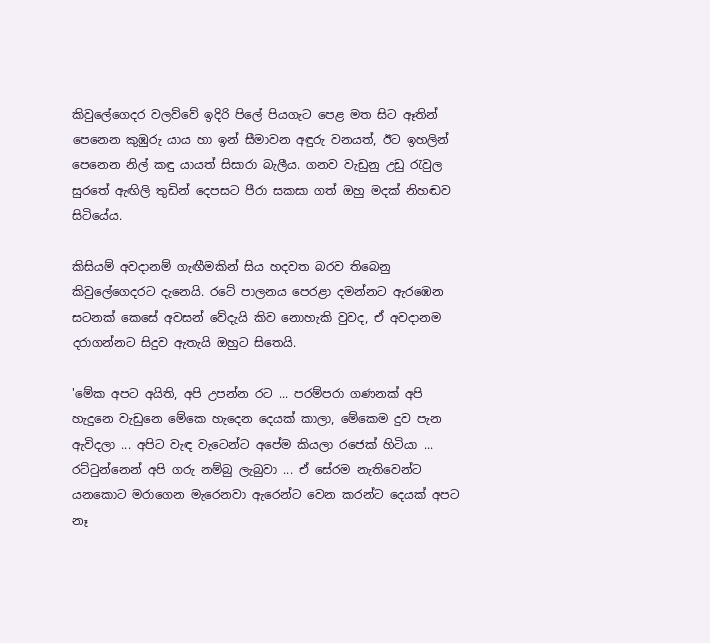කිවුලේගෙදර වලව්වේ ඉදිරි පිලේ පියගැට පෙළ මත සිට ඈතින් පෙනෙන කුඹුරු යාය හා ඉන් සීමාවන අඳුරු වනයත්, ඊට ඉහලින් පෙනෙන නිල් කඳු යායත් සිසාරා බැලීය. ගනව වැඩුනු උඩු ‍රැවුල සුරතේ ඇඟිලි තුඩින් දෙපසට පීරා සකසා ගත් ඔහු මදක් නිහඬව සිටියේය.

කිසියම් අවදානම් ගැඟීමකින් සිය හදවත බරව තිබෙනු කිවුලේගෙදරට දැනෙයි. රටේ පාලනය පෙරළා දමන්නට ඇරඹෙන සටනක් කෙසේ අවසන් වේදැයි කිව නොහැකි වුවද, ඒ අවදානම දරාගන්නට සිදුව ඇතැයි ඔහුට සිතෙයි.

'මේක අපට අයිති, අපි උපන්න රට ... පරම්පරා ගණනක් අපි හැදුනෙ වැඩුනෙ මේකෙ හැදෙන දෙයක් කාලා, මේකෙම දුව පැන ඇවිදලා ... අපිට වැඳ වැටෙන්ට අපේම කියලා රජෙක් හිටියා ... රට්‍ටුන්නෙන් අපි ගරු නම්බු ලැබුවා ... ඒ සේරම නැතිවෙන්ට යනකොට මරාගෙන මැරෙනවා ඇරෙන්ට වෙන කරන්ට දෙයක් අපට නෑ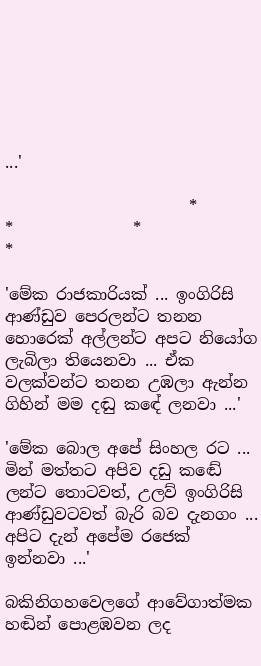...'

                       *                 *               *                *

'මේක රාජකාරියක් ... ඉංගිරිසි ආණ්ඩුව පෙරලන්ට තනන හොරෙක් අල්ලන්ට අපට නියෝග ලැබිලා තියෙනවා ... ඒක වලක්වන්ට තනන උඹලා ඇන්න ගිහින් මම දඬු කඳේ ලනවා ...'

'මේක බොල අපේ සිංහල රට ... මින් මත්තට අපිව දඩු කඬේ ලන්ට තොටවත්, උලව් ඉංගිරිසි ආණ්ඩුවටවත් බැරි බව දැනගං ... අපිට දැන් අපේම රජෙක් ඉන්නවා ...'

බකිනිගහවෙලගේ ආවේගාත්මක හඬින් පොළඹවන ලද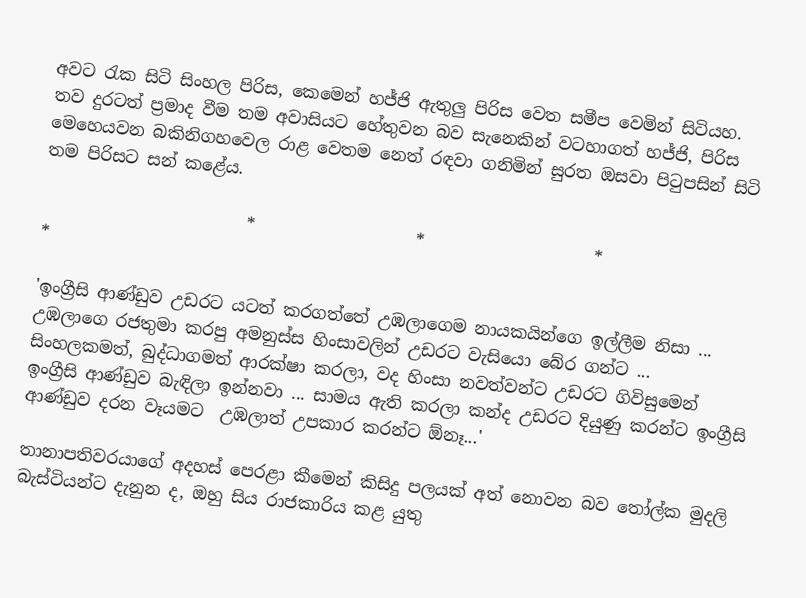අවට ‍රැක සිටි සිංහල පිරිස, කෙමෙන් හජ්ජි ඇතුලු පිරිස වෙත සමීප වෙමින් සිටියහ. තව දුරටත් ප්‍රමාද වීම තම අවාසියට හේතුවන බව සැනෙකින් වටහාගත් හජ්ජි, පිරිස මෙහෙයවන බකිනිගහවෙල රාළ වෙතම නෙත් රඳවා ගනිමින් සුරත ඔසවා පි‍ටුපසින් සිටි තම පිරිසට සන් කළේය.

                        *                   *                    *                    *

'ඉංග්‍රීසි ආණ්ඩුව උඩරට යටත් කරගත්තේ උඹලාගෙම නායකයින්ගෙ ඉල්ලීම නිසා ... උඹලාගෙ රජතුමා කරපු අමනුස්ස හිංසාවලින් උඩරට වැසියො බේර ගන්ට ... සිංහලකමත්, බුද්ධාගමත් ආරක්ෂා කරලා, වද හිංසා නවත්වන්ට උඩරට ගිවිසුමෙන් ඉංග්‍රීසි ආණ්ඩුව බැඳිලා ඉන්නවා ... සාමය ඇති කරලා කන්ද උඩරට දියුණු කරන්ට ඉංග්‍රීසි ආණ්ඩුව දරන වෑයමට  උඹලාත් උපකාර කරන්ට ඕනෑ...'

තානාපතිවරයාගේ අදහස් පෙරළා කීමෙන් කිසිදු පලයක් අත් නොවන බව ‍තෝල්ක මුදලි බැස්ටියන්ට දැනුන ද, ඔහු සිය රාජකාරිය කළ යුතු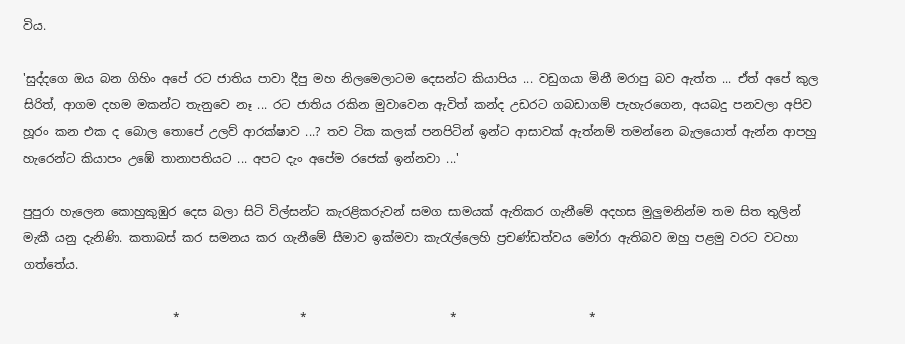විය.

'සුද්දගෙ ඔය බන ගිහිං අපේ රට ජාතිය පාවා දීපු මහ නිලමෙලාටම දෙසන්ට කියාපිය ... වඩුගයා මිනී මරාපු බව ඇත්ත ... ඒත් අපේ කුල සිරිත්, ආගම දහම මකන්ට තැනුවෙ නෑ ... රට ජාතිය රකින මුවාවෙන ඇවිත් කන්ද උඩරට ගබඩාගම් පැහැරගෙන, අයබදු පනවලා අපිව හූරං කන එක ද බොල තොපේ උලව් ආරක්ෂාව ...? තව ටික කලක් පනපිටින් ඉන්ට ආසාවක් ඇත්නම් තමන්නෙ බැලයොත් ඇන්න ආපහු හැරෙන්ට කියාපං උඹේ තානාපතියට ... අපට දැං අපේම රජෙක් ඉන්නවා ...'

පුපුරා හැලෙන කොහුකුඹුර දෙස බලා සිටි විල්සන්ට කැරළිකරුවන් සමග සාමයක් ඇතිකර ගැනීමේ අදහස මුලුමනින්ම තම සිත තුලින් මැකී යනු දැනිණි. කතාබස් කර සමනය කර ගැනීමේ සීමාව ඉක්මවා කැ‍රැල්ලෙහි ප්‍රචණ්ඩත්වය මෝරා ඇතිබව ඔහු පළමු වරට වටහා ගත්තේය.

                         *                    *                        *                      *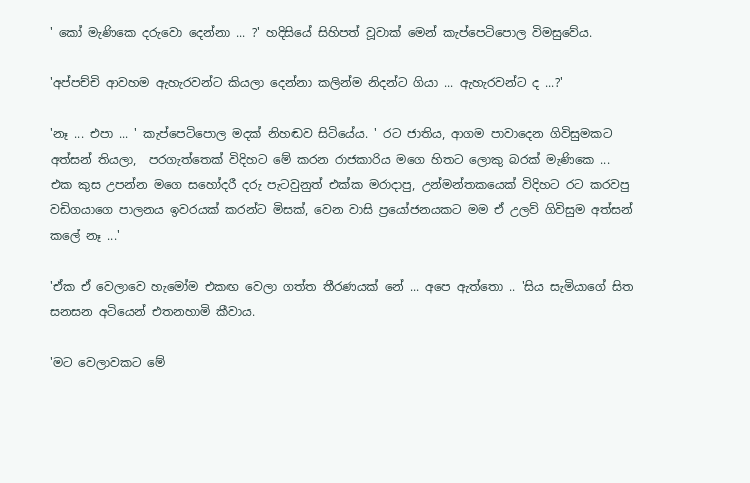' කෝ මැණිකෙ දරුවො දෙන්නා ... ?' හදිසියේ සිහිපත් වූවාක් මෙන් කැප්පෙටිපොල විමසුවේය.

'අප්පච්චි ආවහම ඇහැරවන්ට කියලා දෙන්නා කලින්ම නිදන්ට ගියා ... ඇහැරවන්ට ද ...?'

'නෑ ... එපා ... ' කැප්පෙටිපොල මදක් නිහඬව සිටියේය. ' රට ජාතිය, ආගම පාවාදෙන ගිවිසුමකට අත්සන් තියලා,  පරගැත්තෙක් විදිහට මේ කරන රාජකාරිය මගෙ හිතට ලොකු බරක් මැණිකෙ ... එක කුස උපන්න මගෙ සහෝදරී දරු පැටවුනුත් එක්ක මරාදාපු, උන්මන්තකයෙක් විදිහට රට කරවපු වඩිගයාගෙ පාලනය ඉවරයක් කරන්ට මිසක්, වෙන වාසි ප්‍රයෝජනයකට මම ඒ උලව් ගිවිසුම අත්සන් කලේ නෑ ...'

'ඒක ඒ වෙලාවෙ හැමෝම එකඟ වෙලා ගත්ත තීරණයක් නේ ... අපෙ ඇත්තො .. 'සිය සැමියාගේ සිත සනසන අටියෙන් එතනහාමි කීවාය.

'මට වෙලාවකට මේ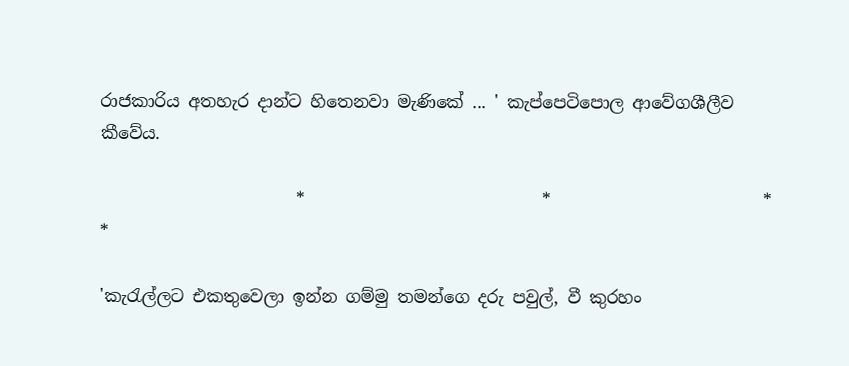රාජකාරිය අතහැර දාන්ට හිතෙනවා මැණිකේ ... ' කැප්පෙටිපොල ආවේගශීලීව කීවේය.

                       *                            *                         *                         *

'කැ‍රැල්ලට එකතුවෙලා ඉන්න ගම්මු තමන්ගෙ දරු පවුල්, වී කුරහං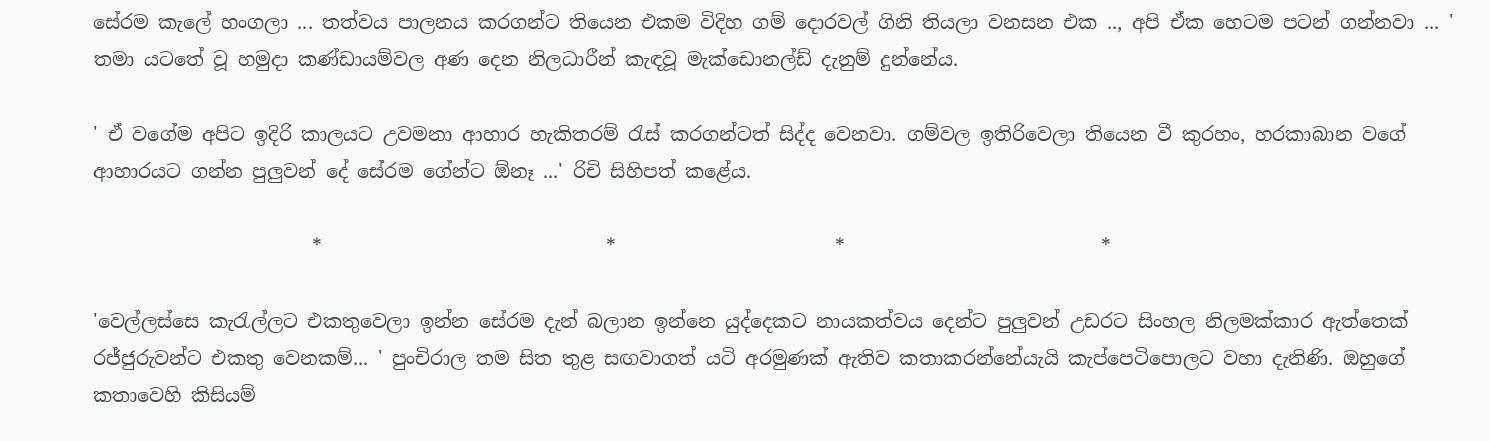සේරම කැලේ හංගලා ... තත්වය පාලනය කරගන්ට තියෙන එකම විදිහ ගම් දොරවල් ගිනි තියලා වනසන එක .., අපි ඒක හෙටම පටන් ගන්නවා ... ' තමා යටතේ වූ හමුදා කණ්ඩායම්වල අණ දෙන නිලධාරීන් කැඳවූ මැක්ඩොනල්ඩ් දැනුම් දුන්නේය.

' ඒ වගේම අපිට ඉදිරි කාලයට උවමනා ආහාර හැකිතරම් ‍රැස් කරගන්ටත් සිද්ද වෙනවා. ගම්වල ඉතිරිවෙලා තියෙන වී කුරහං, හරකාබාන වගේ ආහාරයට ගන්න පුලුවන් දේ සේරම ගේන්ට ඕනෑ ...' රිචි සිහිපත් කළේය.

                       *                              *                       *                           *

'වෙල්ලස්සෙ කැ‍රැල්ලට එකතුවෙලා ඉන්න සේරම දැන් බලාන ඉන්නෙ යුද්දෙකට නායකත්වය දෙන්ට පුලුවන් උඩරට සිංහල නිලමක්කාර ඇත්තෙක් රජ්ජුරුවන්ට එකතු වෙනකම්... ' පුංචිරාල තම සිත තුළ සඟවාගත් යටි අරමුණක් ඇතිව කතාකරන්නේයැයි කැප්පෙටිපොලට වහා දැනිණි. ඔහුගේ කතාවෙහි කිසියම්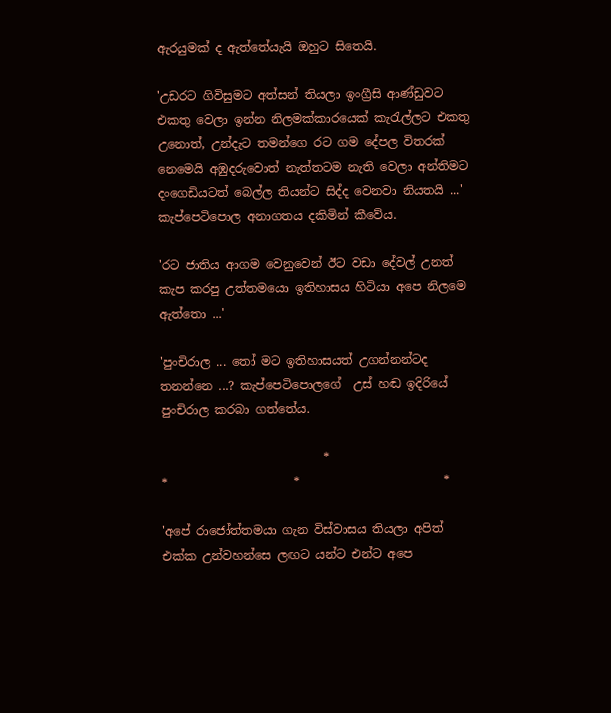ඇරයුමක් ද ඇත්තේයැයි ඔහුට සිතෙයි.

'උඩරට ගිවිසුමට අත්සන් තියලා ඉංග්‍රීසි ආණ්ඩුවට එකතු වෙලා ඉන්න නිලමක්කාරයෙක් කැ‍රැල්ලට එකතු උනොත්, උන්දැට තමන්ගෙ රට ගම දේපල විතරක් නෙමෙයි අඹුදරුවොත් නැත්තටම නැති වෙලා අන්තිමට දංගෙඩියටත් බෙල්ල තියන්ට සිද්ද වෙනවා නියතයි ...' කැප්පෙටිපොල අනාගතය දකිමින් කීවේය.

'රට ජාතිය ආගම වෙනුවෙන් ඊට වඩා දේවල් උනත් කැප කරපු උත්තමයො ඉතිහාසය හිටියා අපෙ නිලමෙ ඇත්තො ...'

'පුංචිරාල ... තෝ මට ඉතිහාසයත් උගන්නන්ටද තනන්නෙ ...? කැප්පෙටිපොලගේ  උස් හඬ ඉදිරියේ පුංචිරාල කරබා ගත්තේය.

                           *                        *                     *                        *

'අපේ රාජෝත්තමයා ගැන විස්වාසය තියලා අපිත් එක්ක උන්වහන්සෙ ලඟට යන්ට එන්ට අපෙ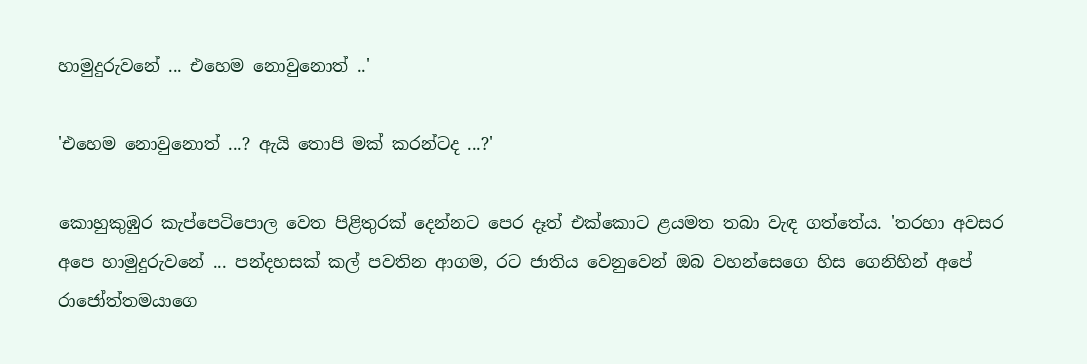හාමුදුරුවනේ ... එහෙම නොවුනොත් ..'

'එහෙම නොවුනොත් ...? ඇයි තොපි මක් කරන්ටද ...?'

කොහුකුඹුර කැප්පෙටිපොල වෙත පිළිතුරක් දෙන්නට පෙර දෑත් එක්කොට ළයමත තබා වැඳ ගත්තේය. 'තරහා අවසර අපෙ හාමුදුරුවනේ ... පන්දහසක් කල් පවතින ආගම, රට ජාතිය වෙනුවෙන් ඔබ වහන්සෙගෙ හිස ගෙනිහින් අපේ රාජෝත්තමයාගෙ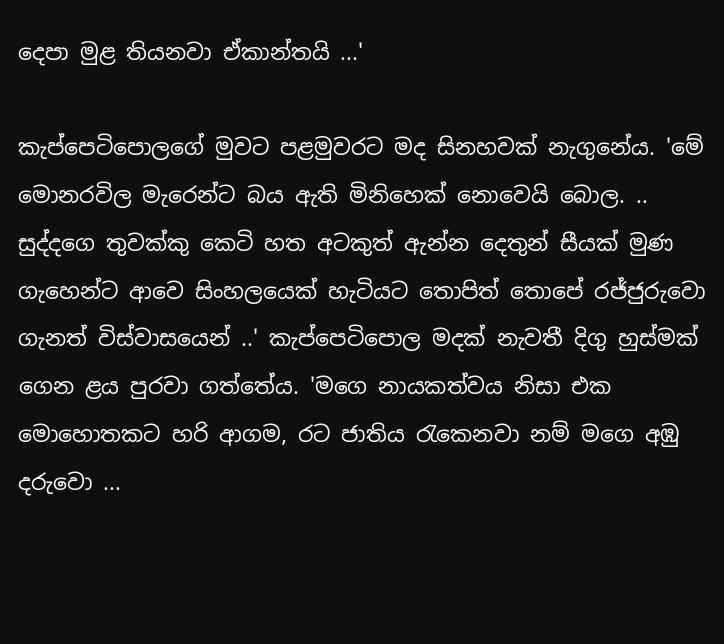දෙපා මුළ තියනවා ඒකාන්තයි ...'

කැප්පෙටිපොලගේ මුවට පළමුවරට මද සිනහවක් නැගුනේය. 'මේ මොනරවිල මැරෙන්ට බය ඇති මිනිහෙක් නොවෙයි බොල. .. සුද්දගෙ තුවක්කු කෙටි හත අටකුත් ඇන්න දෙතුන් සීයක් මුණ ගැහෙන්ට ආවෙ සිංහලයෙක් හැටියට තොපිත් තොපේ රජ්ජුරුවො ගැනත් විස්වාසයෙන් ..' කැප්පෙටිපොල මදක් නැවතී දිගු හුස්මක් ගෙන ළය පුරවා ගත්තේය. 'මගෙ නායකත්වය නිසා එක මොහොතකට හරි ආගම, රට ජාතිය ‍රැකෙනවා නම් මගෙ අඹු දරුවො ...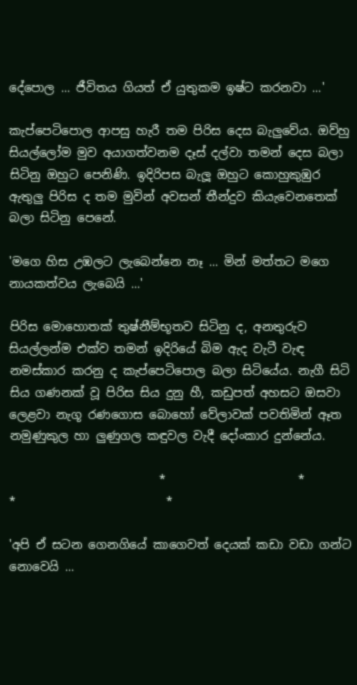දේපොල ... ජීවිතය ගියත් ඒ යුතුකම ඉෂ්ට කරනවා ...'

කැප්පෙටිපොල ආපසු හැරී තම පිරිස දෙස බැලුවේය. ඔව්හු සියල්ලෝම මුව අයාගත්වනම දෑස් දල්වා තමන් දෙස බලා සිටිනු ඔහුට පෙනිණි. ඉදිරිපස බැලූ ඔහුට කොහුකුඹුර ඇතුලු පිරිස ද තම මුවින් අවසන් තීන්දුව කියැවෙනතෙක් බලා සිටිනු පෙනේ.

'මගෙ හිස උඹලට ලැබෙන්නෙ නෑ ... මින් මත්තට මගෙ නායකත්වය ලැබෙයි ...'

පිරිස මොහොතක් තුෂ්නීම්භූතව සිටිනු ද, අනතුරුව සියල්ලන්ම එක්ව තමන් ඉදිරියේ බිම ඇද වැටී වැඳ නමස්කාර කරනු ද කැප්පෙටිපොල බලා සිටියේය. නැගී සිටි සිය ගණනක් වූ පිරිස සිය දුනු හී, කඩුපත් අහසට ඔසවා ලෙළවා නැගූ රණගොස බොහෝ වේලාවක් පවතිමින් ඈත නමුණුකුල හා ලුණුගල කඳුවල වැදී දෝංකාර දුන්නේය.

                         *                      *                     *                         *

'අපි ඒ සටන ගෙනගියේ කාගෙවත් දෙයක් කඩා වඩා ගන්ට නොවෙයි ...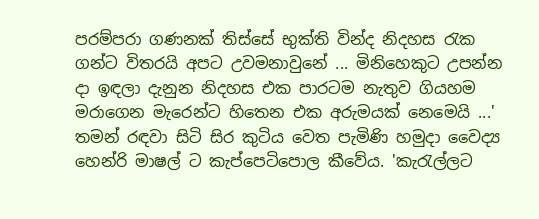පරම්පරා ගණනක් තිස්සේ භුක්ති වින්ද නිදහස ‍රැක ගන්ට විතරයි අපට උවමනාවුනේ ... මිනිහෙකුට උපන්න දා ඉඳලා දැනුන නිදහස එක පාරටම නැතුව ගියහම මරාගෙන මැරෙන්ට හිතෙන එක අරුමයක් නෙමෙයි ...' තමන් රඳවා සිටි සිර කුටිය වෙත පැමිණි හමුදා වෛද්‍ය හෙන්රි මාෂල් ට කැප්පෙටිපොල කීවේය. 'කැ‍රැල්ලට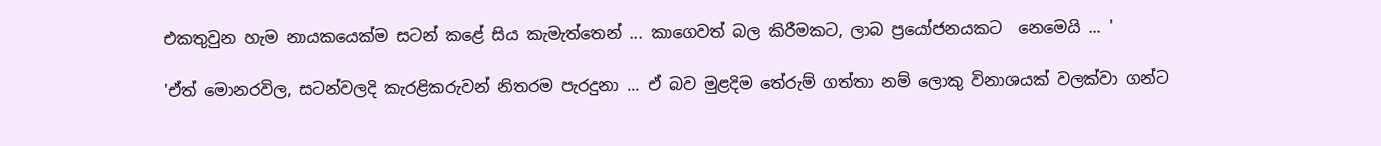එකතුවුන හැම නායකයෙක්ම සටන් කළේ සිය කැමැත්තෙන් ... කාගෙවත් බල කිරීමකට, ලාබ ප්‍රයෝජනයකට  නෙමෙයි ... '

'ඒත් මොනරවිල, සටන්වලදි කැරළිකරුවන් නිතරම පැරදුනා ... ඒ බව මුළදිම තේරුම් ගත්තා නම් ලොකු විනාශයක් වලක්වා ගන්ට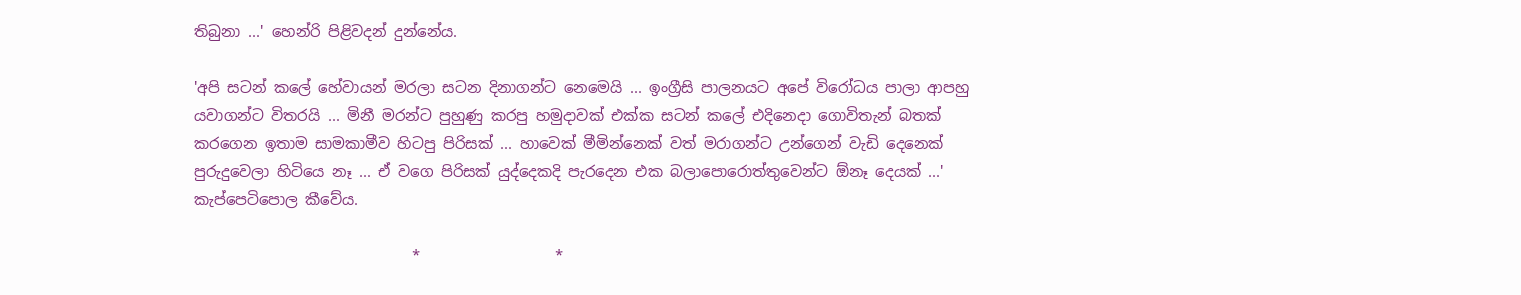තිබුනා ...' හෙන්රි පිළිවදන් දුන්නේය.

'අපි සටන් කලේ හේවායන් මරලා සටන දිනාගන්ට නෙමෙයි ... ඉංග්‍රීසි පාලනයට අපේ විරෝධය පාලා ආපහු යවාගන්ට විතරයි ... මිනී මරන්ට පුහුණු කරපු හමුදාවක් එක්ක සටන් කලේ එදිනෙදා ගොවිතැන් බතක් කරගෙන ඉතාම සාමකාමීව හිටපු පිරිසක් ... හාවෙක් මීමින්නෙක් වත් මරාගන්ට උන්ගෙන් වැඩි දෙනෙක් පුරුදුවෙලා හිටියෙ නෑ ... ඒ වගෙ පිරිසක් යුද්දෙකදි පැරදෙන එක බලාපොරොත්තුවෙන්ට ඕනෑ දෙයක් ...' කැප්පෙටිපොල කීවේය.

                             *                  *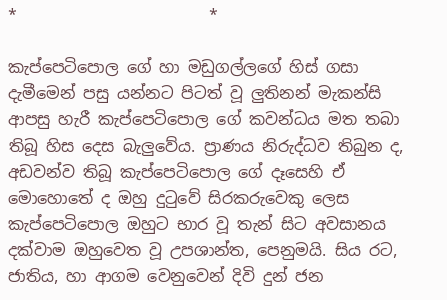*                        *

කැප්පෙටිපොල ගේ හා මඩුගල්ලගේ හිස් ගසා දැමීමෙන් පසු යන්නට පිටත් වූ ලුතිනන් මැකන්සි ආපසු හැරී කැප්පෙටිපොල ගේ කවන්ධය මත තබා තිබූ හිස දෙස බැලුවේය. ප්‍රාණය නිරුද්ධව තිබුන ද, අඩවන්ව තිබූ කැප්පෙටිපොල ගේ දෑසෙහි ඒ මොහොතේ ද ඔහු දු‍ටුවේ සිරකරුවෙකු ලෙස කැප්පෙටිපොල ඔහුට භාර වූ තැන් සිට අවසානය දක්වාම ඔහුවෙත වූ උපශාන්ත, පෙනුමයි. සිය රට, ජාතිය, හා ආගම වෙනුවෙන් දිවි දුන් ජන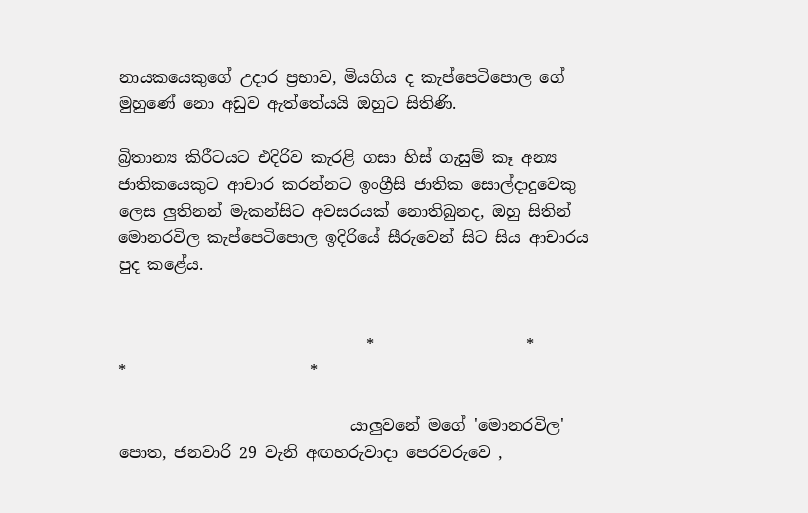නායකයෙකුගේ උදාර ප්‍රභාව, මියගිය ද කැප්පෙටිපොල ගේ මුහුණේ නො අඩුව ඇත්තේයයි ඔහුට සිතිණි.

බ්‍රිතාන්‍ය කිරීටයට එදිරිව කැරළි ගසා හිස් ගැසුම් කෑ අන්‍ය ජාතිකයෙකුට ආචාර කරන්නට ඉංග්‍රීසි ජාතික සොල්දාදුවෙකු ලෙස ලුතිනන් මැකන්සිට අවසරයක් නොතිබුනද, ඔහු සිතින් මොනරවිල කැප්පෙටිපොල ඉදිරියේ සීරුවෙන් සිට සිය ආචාරය පුද කළේය.


                               *                   *                        *                       *

                             යාලුවනේ මගේ 'මොනරවිල' පොත, ජනවාරි 29 වැනි අඟහරුවාදා පෙරවරුවෙ ,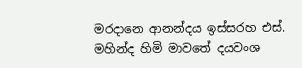මරදානෙ ආනන්දය ඉස්සරහ එස්. මහින්ද හිමි මාවතේ දයවංශ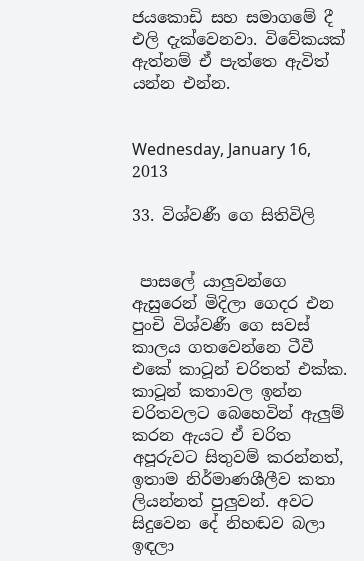ජයකොඩි සහ සමාගමේ දී එලි දැක්වෙනවා. විවේකයක් ඇත්නම් ඒ පැත්තෙ ඇවිත් යන්න එන්න.


Wednesday, January 16, 2013

33. විශ්වණී ගෙ සිතිවිලි


 පාසලේ යාලුවන්ගෙ ඇසුරෙන් මිදිලා ගෙදර එන පුංචි විශ්වණී ගෙ සවස් කාලය ගතවෙන්නෙ ටීවී එකේ කාටූන් චරිතත් එක්ක. කාටූන් කතාවල ඉන්න චරිතවලට බෙහෙවින් ඇලුම් කරන ඇයට ඒ චරිත අපූරුවට සිතුවම් කරන්නත්, ඉතාම නිර්මාණශීලීව කතා ලියන්නත් පුලුවන්. අවට සිදුවෙන දේ නිහඬව බලා ඉඳලා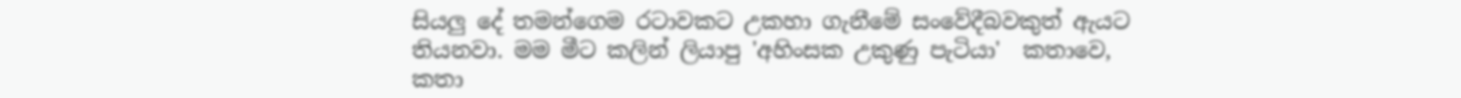සියලු දේ තමන්ගෙම රටාවකට උකහා ගැනීමේ සංවේදීබවකුත් ඇයට තියනවා. මම මීට කලින් ලියාපු 'අහිංසක උකුණු පැටියා'  කතාවෙ, කතා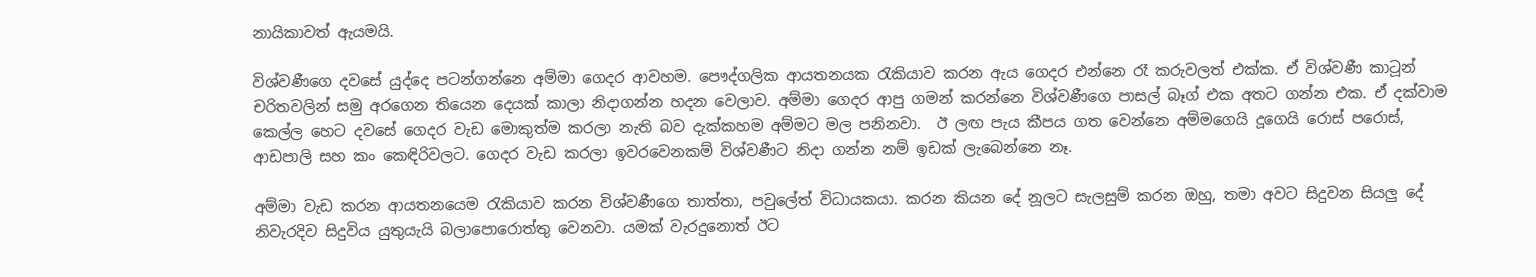නායිකාවත් ඇයමයි.

විශ්වණීගෙ දවසේ යුද්දෙ පටන්ගන්නෙ අම්මා ගෙදර ආවහම. පෞද්ගලික ආයතනයක ‍රැකියාව කරන ඇය ගෙදර එන්නෙ රෑ කරුවලත් එක්ක. ඒ විශ්වණී කාටූන් චරිතවලින් සමු අරගෙන තියෙන දෙයක් කාලා නිදාගන්න හදන වෙලාව. අම්මා ගෙදර ආපු ගමන් කරන්නෙ විශ්වණීගෙ පාසල් බෑග් එක අතට ගන්න එක. ඒ දක්වාම කෙල්ල හෙට දවසේ ගෙදර වැඩ මොකුත්ම කරලා නැති බව දැක්කහම අම්මට මල පනිනවා.  ඊ ලඟ පැය කීපය ගත වෙන්නෙ අම්මගෙයි දූගෙයි රොස් පරොස්, ආඩපාලි සහ කං කෙඳිරිවලට. ගෙදර වැඩ කරලා ඉවරවෙනකම් විශ්වණීට නිදා ගන්න නම් ඉඩක් ලැබෙන්නෙ නෑ.

අම්මා වැඩ කරන ආයතනයෙම ‍රැකියාව කරන විශ්වණීගෙ තාත්තා, පවුලේත් විධායකයා. කරන කියන දේ නූලට සැලසුම් කරන ඔහු, තමා අවට සිදුවන සියලු දේ නිවැරදිව සිදුවිය යුතුයැයි බලාපොරොත්තු වෙනවා. යමක් වැරදුනොත් ඊට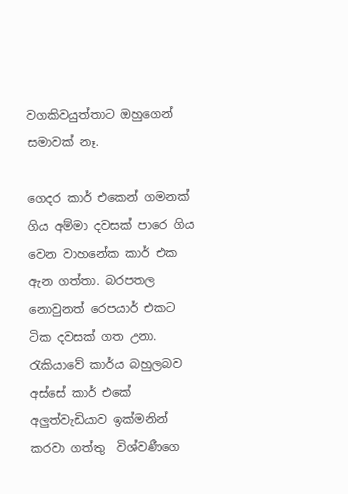වගකිවයුත්තාට ඔහුගෙන් සමාවක් නෑ.

ගෙදර කාර් එකෙන් ගමනක් ගිය අම්මා දවසක් පාරෙ ගිය වෙන වාහනේක කාර් එක ඇන ගත්තා. බරපතල නොවුනත් රෙපයාර් එකට ටික දවසක් ගත උනා. රැකියාවේ කාර්ය බහුලබව අස්සේ කාර් එකේ අලුත්වැඩියාව ඉක්මනින් කරවා ගත්තු  විශ්වණීගෙ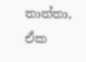තාත්තා, ඒක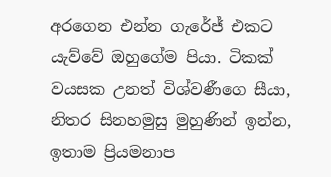අරගෙන එන්න ගැරේජ් එකට යැව්වේ ඔහුගේම පියා. ටිකක් වයසක උනත් විශ්වණීගෙ සීයා, නිතර සිනහමුසු මුහුණින් ඉන්න,  ඉතාම ප්‍රියමනාප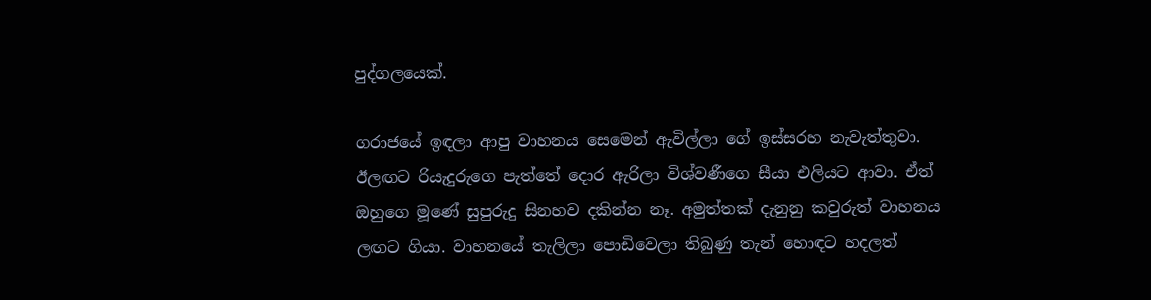පුද්ගලයෙක්.

ගරාජයේ ඉඳලා ආපු වාහනය සෙමෙන් ඇවිල්ලා ගේ ඉස්සරහ නැවැත්තුවා. ඊලඟට රියැදුරුගෙ පැත්තේ දොර ඇරිලා විශ්වණීගෙ සීයා එලියට ආවා. ඒත් ඔහුගෙ මූණේ සුපුරුදු සිනහව දකින්න නෑ. අමුත්තක් දැනුනු කවුරුත් වාහනය ලඟට ගියා. වාහනයේ තැලිලා පොඩිවෙලා තිබුණු තැන් හොඳට හදලත්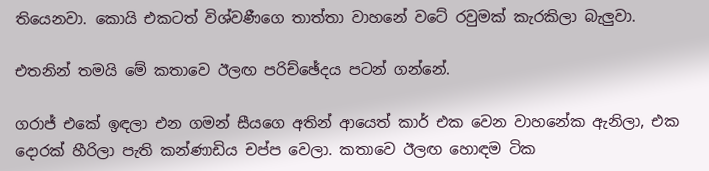තියෙනවා. කොයි එකටත් විශ්වණීගෙ තාත්තා වාහනේ වටේ රවුමක් කැරකිලා බැලුවා.

එතනින් තමයි මේ කතාවෙ ඊලඟ පරිච්ඡේදය පටන් ගන්නේ.

ගරාජ් එකේ ඉඳලා එන ගමන් සීයගෙ අතින් ආයෙත් කාර් එක වෙන වාහනේක ඇනිලා, එක දොරක් හීරිලා පැති කන්ණාඩිය චප්ප වෙලා. කතාවෙ ඊලඟ හොඳම ටික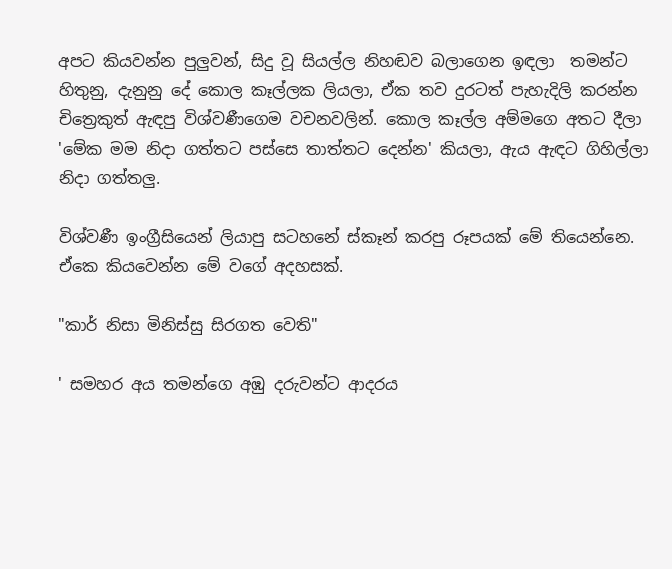අපට කියවන්න පුලුවන්, සිදු වූ සියල්ල නිහඬව බලාගෙන ඉඳලා  තමන්ට හිතුනු, දැනුනු දේ කොල කෑල්ලක ලියලා, ඒක තව දුරටත් පැහැදිලි කරන්න චිත්‍රෙකුත් ඇඳපු විශ්වණීගෙම වචනවලින්. කොල කෑල්ල අම්මගෙ අතට දීලා 'මේක මම නිදා ගත්තට පස්සෙ තාත්තට දෙන්න' කියලා, ඇය ඇඳට ගිහිල්ලා නිදා ගත්තලු.

විශ්වණී ඉංග්‍රීසියෙන් ලියාපු සටහනේ ස්කෑන් කරපු රූපයක් මේ තියෙන්නෙ. ඒකෙ කියවෙන්න මේ වගේ අදහසක්.

"කාර් නිසා මිනිස්සු සිරගත වෙති"

' සමහර අය තමන්ගෙ අඹු දරුවන්ට ආදරය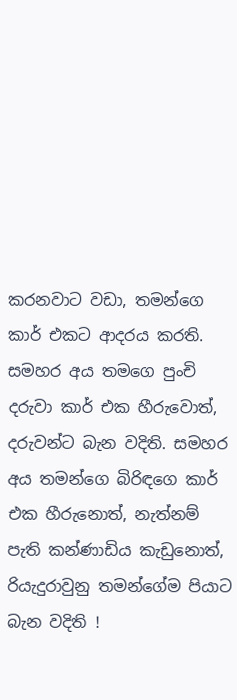කරනවාට වඩා, තමන්ගෙ කාර් එකට ආදරය කරති. සමහර අය තමගෙ පුංචි දරුවා කාර් එක හීරුවොත්, දරුවන්ට බැන වදිති. සමහර අය තමන්ගෙ බිරිඳගෙ කාර් එක හීරුනොත්, නැත්නම් පැති කන්ණාඩිය කැඩුනොත්, රියැදුරාවුනු තමන්ගේම පියාට බැන වදිති !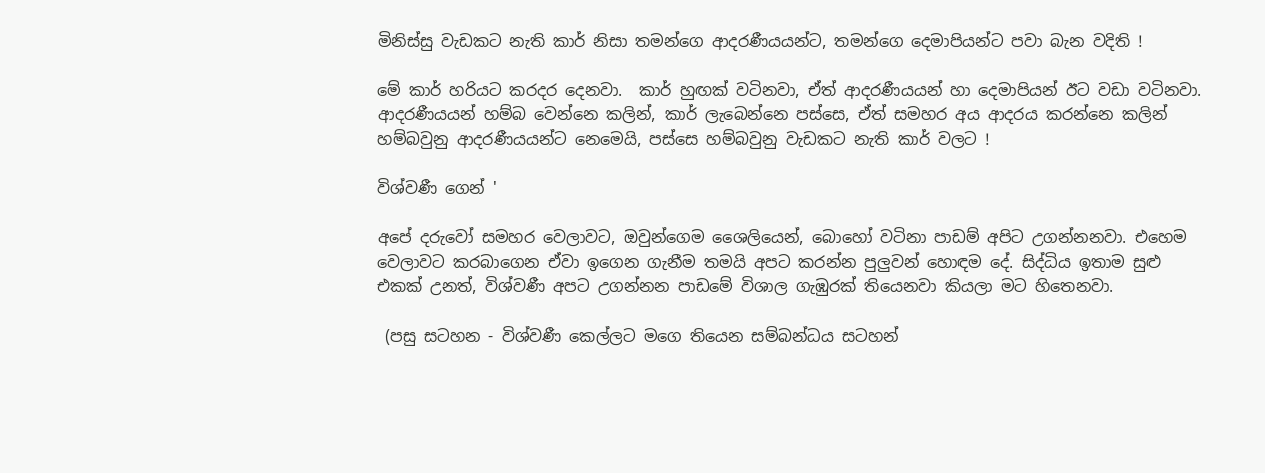මිනිස්සු වැඩකට නැති කාර් නිසා තමන්ගෙ ආදරණීයයන්ට, තමන්ගෙ දෙමාපියන්ට පවා බැන වදිති !

මේ කාර් හරියට කරදර දෙනවා.  කාර් හුඟක් වටිනවා, ඒත් ආදරණීයයන් හා දෙමාපියන් ඊට වඩා වටිනවා. ආදරණීයයන් හම්බ වෙන්නෙ කලින්, කාර් ලැබෙන්නෙ පස්සෙ, ඒත් සමහර අය ආදරය කරන්නෙ කලින් හම්බවුනු ආදරණීයයන්ට නෙමෙයි, පස්සෙ හම්බවුනු වැඩකට නැති කාර් වලට !

විශ්වණී ගෙන් '

අපේ දරුවෝ සමහර වෙලාවට, ඔවුන්ගෙම ශෛලියෙන්, බොහෝ වටිනා පාඩම් අපිට උගන්නනවා. එහෙම වෙලාවට කරබාගෙන ඒවා ඉගෙන ගැනීම තමයි අපට කරන්න පුලුවන් හොඳම දේ. සිද්ධිය ඉතාම සුළු එකක් උනත්, විශ්වණී අපට උගන්නන පාඩමේ විශාල ගැඹුරක් තියෙනවා කියලා මට හිතෙනවා.

 (පසු සටහන - විශ්වණී කෙල්ලට මගෙ තියෙන සම්බන්ධය සටහන්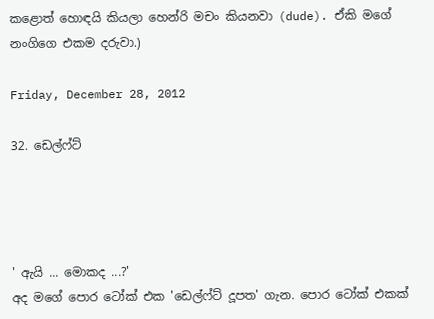කළොත් හොඳයි කියලා හෙන්රි මචං කියනවා (dude). ඒකි මගේ  නංගිගෙ එකම දරුවා.)

Friday, December 28, 2012

32. ඩෙල්ෆ්ට්




' ඇයි ... මොකද ...?'
අද මගේ පොර ටෝක් එක 'ඩෙල්ෆ්ට් දූපත' ගැන. පොර ටෝක් එකක්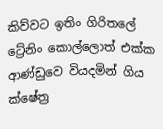කිව්වට ඉතිං ගිරිතලේ ට්‍රේනිං කොල්ලොත් එක්ක ආණ්ඩුවෙ වියදමින් ගිය ක්ෂේත්‍ර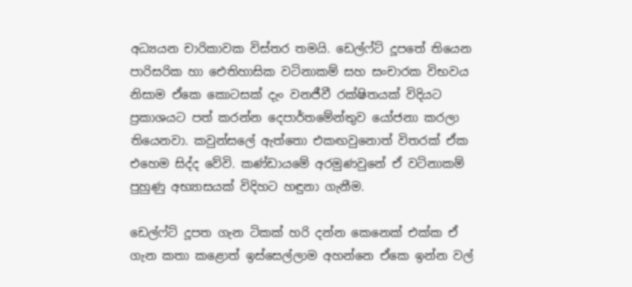අධ්‍යයන චාරිකාවක විස්තර තමයි. ඩෙල්ෆ්ට් දූපතේ තියෙන පාරිසරික හා ඓතිහාසික වටිනාකම් සහ සංචාරක විභවය නිසාම ඒකෙ කොටසක් දැං වනජීවී රක්ෂිතයක් විදියට ප්‍රකාශයට පත් කරන්න දෙපාර්තමේන්තුව යෝජනා කරලා තියෙනවා. කවුන්සලේ ඇත්තො එකඟවුනොත් විතරක් ඒක එහෙම සිද්ද වේවි. කණ්ඩායමේ අරමුණවුනේ ඒ වටිනාකම් පුහුණු අභ්‍යාසයක් විදිහට හඳුනා ගැනීම.

ඩෙල්ෆ්ට් දූපත ගැන ටිකක් හරි දන්න කෙනෙක් එක්ක ඒ ගැන කතා කළොත් ඉස්සෙල්ලාම අහන්නෙ ඒකෙ ඉන්න වල්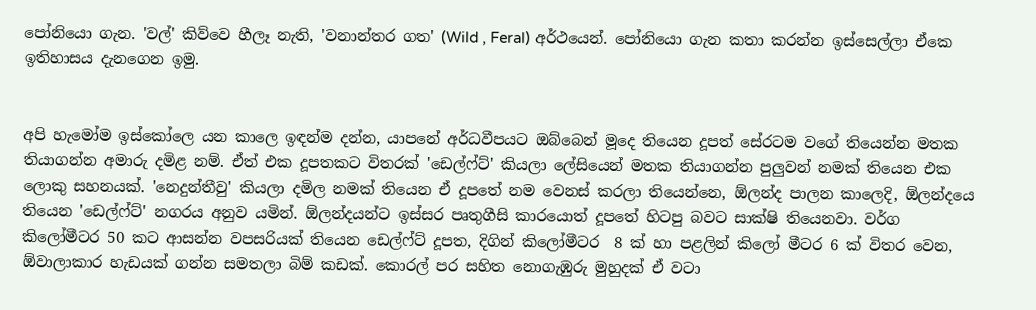පෝනියො ගැන. 'වල්' කිව්වෙ හීලෑ නැති, 'වනාන්තර ගත' (Wild , Feral) අර්ථයෙන්. පෝනියො ගැන කතා කරන්න ඉස්සෙල්ලා ඒකෙ ඉතිහාසය දැනගෙන ඉමු.


අපි හැමෝම ඉස්කෝලෙ යන කාලෙ ඉඳන්ම දන්න, යාපනේ අර්ධවීපයට ඔබ්බෙන් මූදෙ තියෙන දූපත් සේරටම වගේ තියෙන්න මතක තියාගන්න අමාරු දමිළ නම්. ඒත් එක දූපතකට විතරක් 'ඩෙල්ෆ්ට්' කියලා ලේසියෙන් මතක තියාගන්න පුලුවන් නමක් තියෙන එක ලොකු සහනයක්. 'නෙදුන්තීවු' කියලා දමිල නමක් තියෙන ඒ දූපතේ නම වෙනස් කරලා තියෙන්නෙ, ඕලන්ද පාලන කාලෙදි, ඕලන්දයෙ තියෙන 'ඩෙල්ෆ්ට්' නගරය අනුව යමින්. ඕලන්දයන්ට ඉස්සර පෘතුගීසි කාරයොත් දූපතේ හිටපු බවට සාක්ෂි තියෙනවා. වර්ග කිලෝමීටර 50 කට ආසන්න වපසරියක් තියෙන ඩෙල්ෆ්ට් දූපත, දිගින් කිලෝමීටර  8 ක් හා පළලින් කිලෝ මීටර 6 ක් විතර වෙන, ඕවාලාකාර හැඩයක් ගන්න සමතලා බිම් කඩක්. කොරල් පර සහිත නොගැඹුරු මුහුදක් ඒ වටා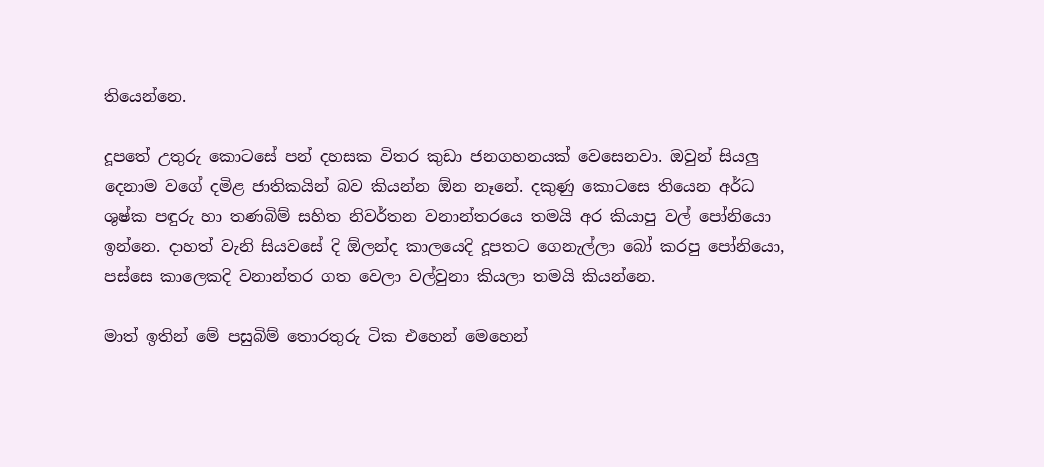තියෙන්නෙ.

දූපතේ උතුරු කොටසේ පන් දහසක විතර කුඩා ජනගහනයක් වෙසෙනවා. ඔවුන් සියලු දෙනාම වගේ දමිළ ජාතිකයින් බව කියන්න ඕන නෑනේ. දකුණු කොටසෙ තියෙන අර්ධ ශුෂ්ක පඳුරු හා තණබිම් සහිත නිවර්තන වනාන්තරයෙ තමයි අර කියාපු වල් පෝනියො ඉන්නෙ. දාහත් වැනි සියවසේ දි ඕලන්ද කාලයෙදි දූපතට ගෙනැල්ලා බෝ කරපු පෝනියො, පස්සෙ කාලෙකදි වනාන්තර ගත වෙලා වල්වුනා කියලා තමයි කියන්නෙ.

මාත් ඉතින් මේ පසුබිම් තොරතුරු ටික එහෙන් මෙහෙන්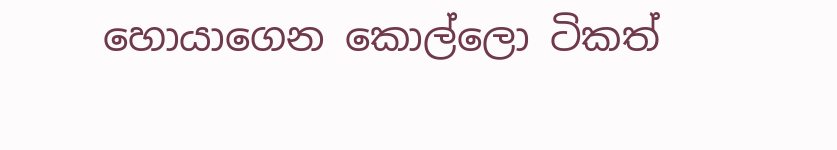හොයාගෙන කොල්ලො ටිකත්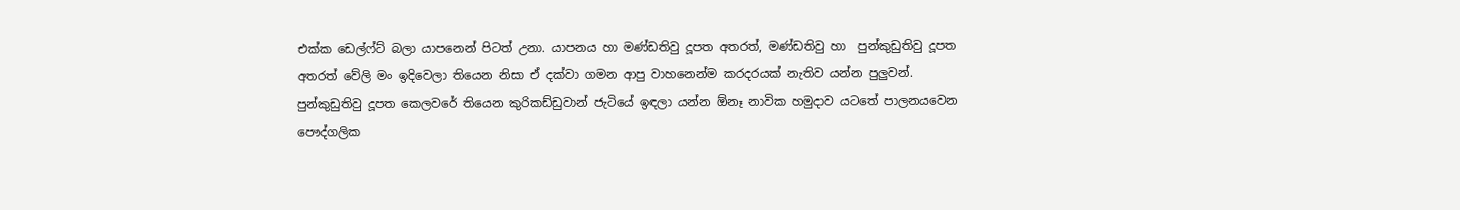එක්ක ඩෙල්ෆ්ට් බලා යාපනෙන් පිටත් උනා. යාපනය හා මණ්ඩතිවු දූපත අතරත්, මණ්ඩතිවු හා  පුන්කුඩුතිවු දූපත අතරත් වේලි මං ඉදිවෙලා තියෙන නිසා ඒ දක්වා ගමන ආපු වාහනෙන්ම කරදරයක් නැතිව යන්න පුලුවන්. පුන්කුඩුතිවු දූපත කෙලවරේ තියෙන කුරිකඩ්ඩුවාන් ජැටියේ ඉඳලා යන්න ඕනෑ නාවික හමුදාව යටතේ පාලනයවෙන පෞද්ගලික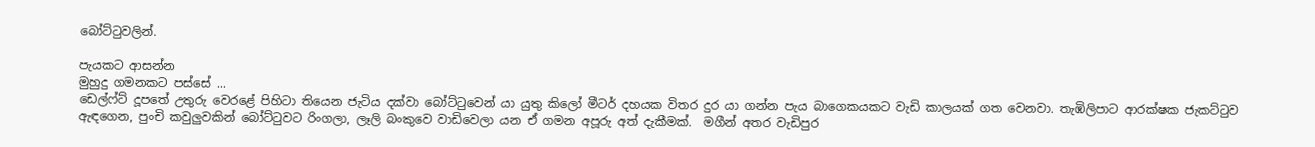බෝට්‍ටුවලින්.

පැයකට ආසන්න
මුහුදු ගමනකට පස්සේ ...
ඩෙල්ෆ්ට් දූපතේ උතුරු වෙරළේ පිහිටා තියෙන ජැටිය දක්වා බෝට්‍ටුවෙන් යා යුතු කිලෝ මීටර් දහයක විතර දුර යා ගන්න පැය බාගෙකයකට වැඩි කාලයක් ගත වෙනවා. තැඹිලිපාට ආරක්ෂක ජැකට්‍ටුව ඇඳගෙන, පුංචි කවුලුවකින් බෝට්‍ටුවට රිංගලා, ලෑලි බංකුවෙ වාඩිවෙලා යන ඒ ගමන අපූරු අත් දැකීමක්.  මගීන් අතර වැඩිපුර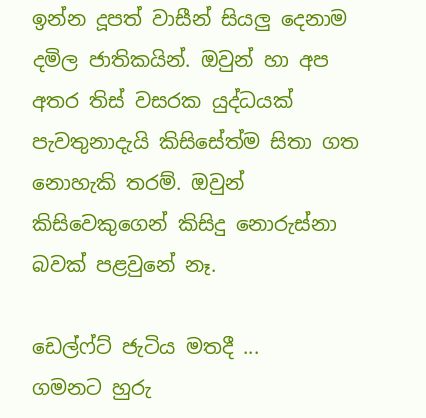ඉන්න දූපත් වාසීන් සියලු දෙනාම දමිල ජාතිකයින්. ඔවුන් හා අප අතර තිස් වසරක යුද්ධයක් පැවතුනාදැයි කිසිසේත්ම සිතා ගත නොහැකි තරම්. ඔවුන් කිසිවෙකුගෙන් කිසිදු නොරුස්නා බවක් පළවුනේ නෑ.

ඩෙල්ෆ්ට් ජැටිය මතදී ...
ගමනට හුරු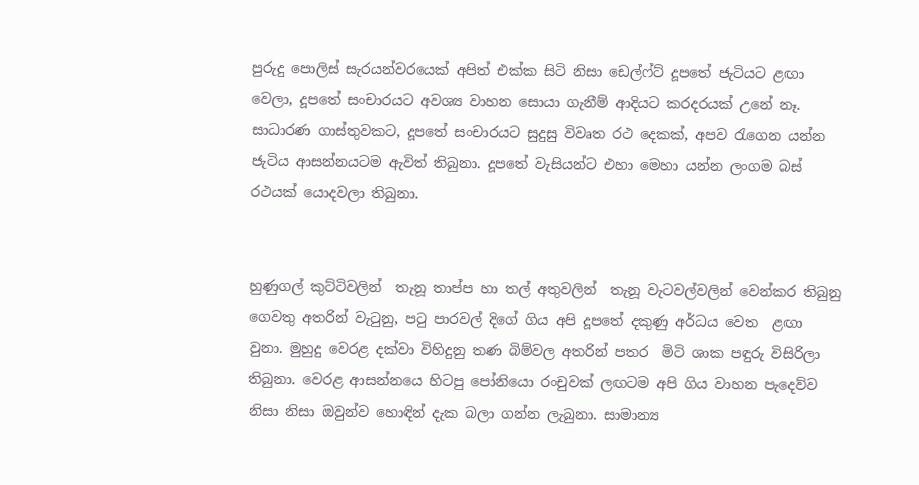පුරුදු පොලිස් සැරයන්වරයෙක් අපිත් එක්ක සිටි නිසා ඩෙල්ෆ්ට් දූපතේ ජැටියට ළඟා වෙලා, දූපතේ සංචාරයට අවශ්‍ය වාහන සොයා ගැනීම් ආදියට කරදරයක් උනේ නෑ. සාධාරණ ගාස්තුවකට, දූපතේ සංචාරයට සුදුසු විවෘත රථ දෙකක්, අපව ‍රැගෙන යන්න ජැටිය ආසන්නයටම ඇවිත් තිබුනා. දූපතේ වැසියන්ට එහා මෙහා යන්න ලංගම බස් රථයක් යොදවලා තිබුනා.


හුණුගල් කුට්ටිවලින්  තැනූ තාප්ප හා තල් අතුවලින්  තැනූ වැටවල්වලින් වෙන්කර තිබුනු ගෙවතු අතරින් වැ‍ටුනු, ප‍ටු පාරවල් දිගේ ගිය අපි දූපතේ දකුණු අර්ධය වෙත  ළඟා වුනා. මුහුදු වෙරළ දක්වා විහිදුනු තණ බිම්වල අතරින් පතර  මිටි ශාක පඳුරු විසිරිලා තිබුනා. වෙරළ ආසන්නයෙ හිටපු පෝනියො රංචුවක් ලඟටම අපි ගිය වාහන පැදෙව්ව නිසා නිසා ඔවුන්ව හොඳින් දැක බලා ගන්න ලැබුනා. සාමාන්‍ය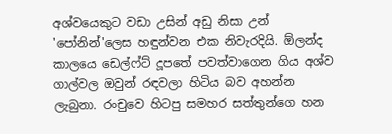අශ්වයෙකුට වඩා උසින් අඩු නිසා උන් 'පෝනින්'ලෙස හඳුන්වන එක නිවැරදියි. ඕලන්ද කාලයෙ ඩෙල්ෆ්ට් දූපතේ පවත්වාගෙන ගිය අශ්ව ගාල්වල ඔවුන් රඳවලා හිටිය බව අහන්න ලැබුනා. රංචුවෙ හිටපු සමහර සත්තුන්ගෙ හන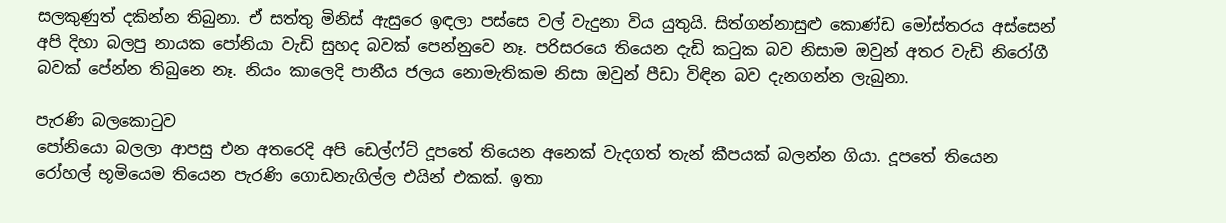සලකුණුත් දකින්න තිබුනා. ඒ සත්තු මිනිස් ඇසුරෙ ඉඳලා පස්සෙ වල් වැදුනා විය යුතුයි. සිත්ගන්නාසුළු කොණ්ඩ මෝස්තරය අස්සෙන් අපි දිහා බලපු නායක පෝනියා වැඩි සුහද බවක් පෙන්නුවෙ නෑ. පරිසරයෙ තියෙන දැඩි ක‍ටුක බව නිසාම ඔවුන් අතර වැඩි නිරෝගී බවක් පේන්න තිබුනෙ නෑ. නියං කාලෙදි පානීය ජලය නොමැතිකම නිසා ඔවුන් පීඩා විඳින බව දැනගන්න ලැබුනා.

පැරණි බලකො‍ටුව
පෝනියො බලලා ආපසු එන අතරෙදි අපි ඩෙල්ෆ්ට් දූපතේ තියෙන අනෙක් වැදගත් තැන් කීපයක් බලන්න ගියා. දූපතේ තියෙන රෝහල් භූමියෙම තියෙන පැරණි ගොඩනැගිල්ල එයින් එකක්. ඉතා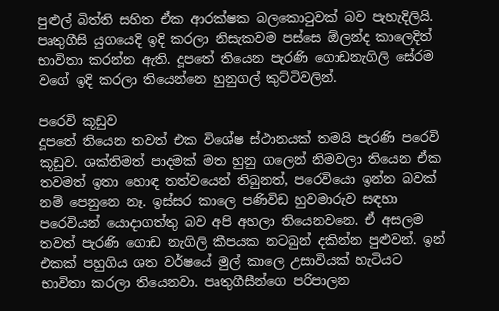පුළුල් බිත්ති සහිත ඒක ආරක්ෂක බලකො‍ටුවක් බව පැහැදිලියි. පෘතුගීසි යුගයෙදි ඉදි කරලා නිසැකවම පස්සෙ ඕලන්ද කාලෙදිත් භාවිතා කරන්න ඇති. දූපතේ තියෙන පැරණි ගොඩනැගිලි සේරම වගේ ඉදි කරලා තියෙන්නෙ හුනුගල් කුට්ටිවලින්.

පරෙවි කූඩුව
දූපතේ තියෙන තවත් එක විශේෂ ස්ථානයක් තමයි පැරණි පරෙවි කූඩුව. ශක්තිමත් පාදමක් මත හුනු ගලෙන් නිමවලා තියෙන ඒක තවමත් ඉතා හොඳ තත්වයෙන් තිබුනත්, පරෙවියො ඉන්න බවක් නම් පෙනුනෙ නෑ. ඉස්සර කාලෙ පණිවිඩ හුවමාරුව සඳහා පරෙවියන් යොදාගත්තු බව අපි අහලා තියෙනවනෙ. ඒ අසලම තවත් පැරණි ගොඩ නැගිලි කීපයක නටබුන් දකින්න පුළුවන්. ඉන් එකක් පහුගිය ශත වර්ෂයේ මුල් කාලෙ උසාවියක් හැටියට භාවිතා කරලා තියෙනවා. පෘතුගීසීන්ගෙ පරිපාලන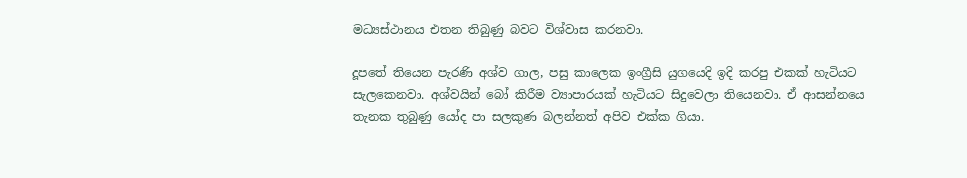මධ්‍යස්ථානය එතන තිබුණු බවට විශ්වාස කරනවා.

දූපතේ තියෙන පැරණි අශ්ව ගාල, පසු කාලෙක ඉංග්‍රීසි යුගයෙදි ඉදි කරපු එකක් හැටියට සැලකෙනවා. අශ්වයින් බෝ කිරීම ව්‍යාපාරයක් හැටියට සිදුවෙලා තියෙනවා. ඒ ආසන්නයෙ තැනක තුබුණු යෝද පා සලකුණ බලන්නත් අපිව එක්ක ගියා.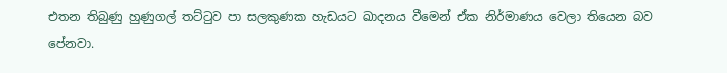එතන තිබුණු හුණුගල් තට්‍ටුව පා සලකුණක හැඩයට ඛාදනය වීමෙන් ඒක නිර්මාණය වෙලා තියෙන බව පේනවා.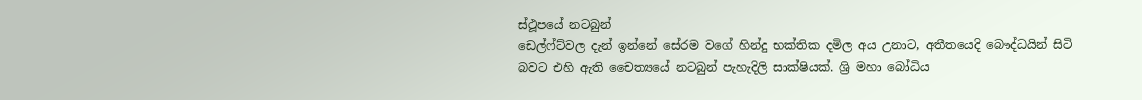ස්ථූපයේ නටබුන්
ඩෙල්ෆ්ට්වල දැන් ඉන්නේ සේරම වගේ හින්දු භක්තික දමිල අය උනාට, අතීතයෙදි බෞද්ධයින් සිටි බවට එහි ඇති චෛත්‍යයේ නටබුන් පැහැදිලි සාක්ෂියක්. ශ්‍රි මහා බෝධිය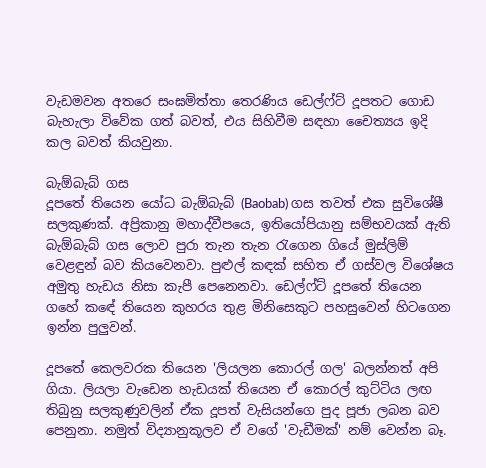වැඩමවන අතරෙ සංඝමිත්තා තෙරණිය ඩෙල්ෆ්ට් දූපතට ගොඩ බැහැලා විවේක ගත් බවත්, එය සිහිවීම සඳහා චෛත්‍යය ඉදි කල බවත් කියවුනා.

බැඕබැබ් ගස
දූපතේ තියෙන යෝධ බැඕබැබ් (Baobab) ගස තවත් එක සුවිශේෂී සලකුණක්. අප්‍රිකානු මහාද්වීපයෙ, ඉතියෝපියානු සම්භවයක් ඇති බැඕබැබ් ගස ලොව පුරා තැන තැන ‍රැගෙන ගියේ මුස්ලිම් වෙළඳුන් බව කියවෙනවා. පුළුල් කඳක් සහිත ඒ ගස්වල විශේෂය අමුතු හැඩය නිසා කැපී පෙනෙනවා. ඩෙල්ෆ්ට් දූපතේ තියෙන ගහේ කඳේ තියෙන කුහරය තුළ මිනිසෙකුට පහසුවෙන් හිටගෙන ඉන්න පුලුවන්.

දූපතේ කෙලවරක තියෙන 'ලියලන කොරල් ගල' බලන්නත් අපි ගියා. ලියලා වැඩෙන හැඩයක් තියෙන ඒ කොරල් කුට්ටිය ලඟ තිබුනු සලකුණුවලින් ඒක දූපත් වැසියන්ගෙ පුද පූජා ලබන බව පෙනුනා. නමුත් විද්‍යානුකූලව ඒ වගේ 'වැඩීමක්' නම් වෙන්න බෑ.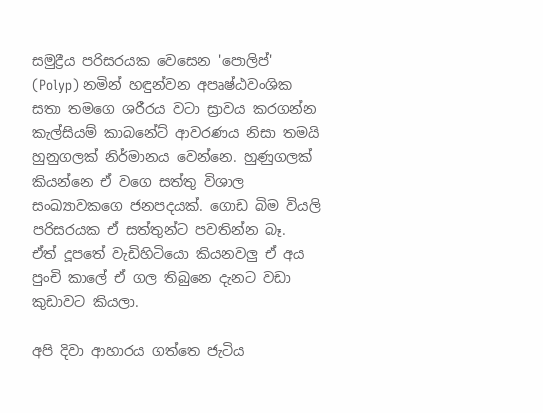සමුද්‍රීය පරිසරයක වෙසෙන 'පොලිප්' (Polyp) නමින් හඳුන්වන අපෘෂ්ඨවංශික සතා තමගෙ ශරීරය වටා ස්‍රාවය කරගන්න කැල්සියම් කාබනේට් ආවරණය නිසා තමයි හුනුගලක් නිර්මානය වෙන්නෙ. හුණුගලක් කියන්නෙ ඒ වගෙ සත්තු විශාල සංඛ්‍යාවකගෙ ජනපදයක්. ගොඩ බිම වියලි පරිසරයක ඒ සත්තුන්ට පවතින්න බෑ.  ඒත් දූපතේ වැඩිහිටියො කියනවලු ඒ අය පුංචි කාලේ ඒ ගල තිබුනෙ දැනට වඩා කුඩාවට කියලා.

අපි දිවා ආහාරය ගත්තෙ ජැටිය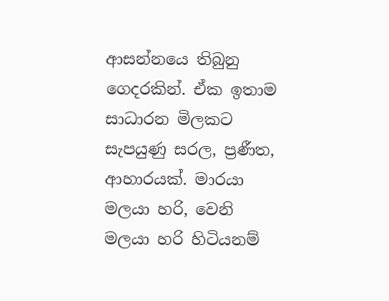ආසන්නයෙ තිබුනු ගෙදරකින්. ඒක ඉතාම සාධාරන මිලකට සැපයුණු සරල, ප්‍රණීත, ආහාරයක්. මාරයා  මලයා හරි, වෙනි  මලයා හරි හිටියනම්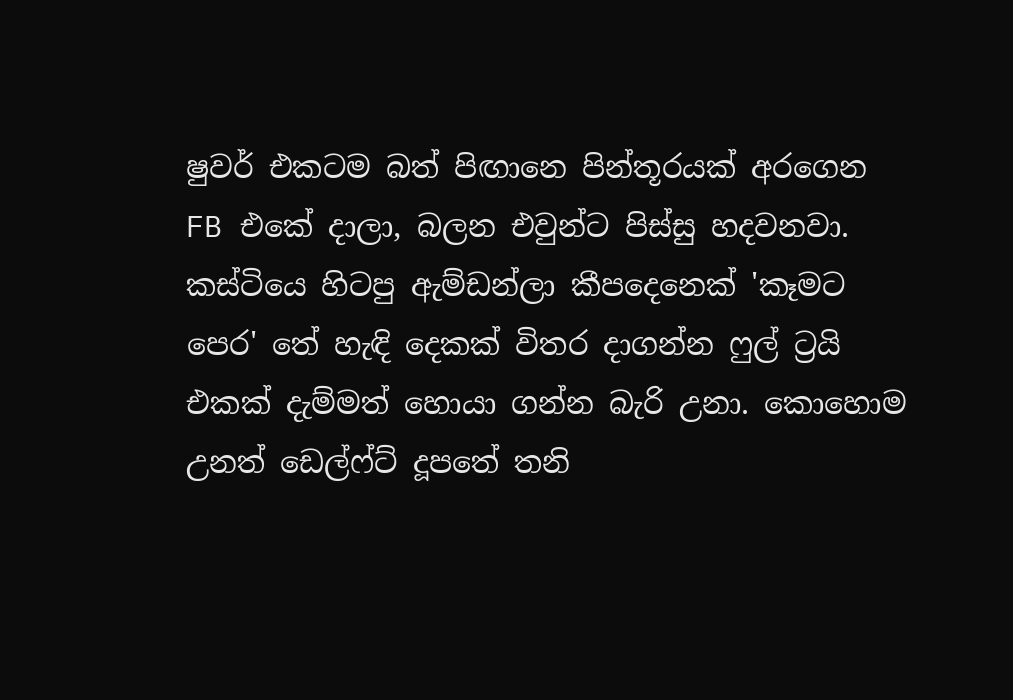ෂුවර් එකටම බත් පිඟානෙ පින්තූරයක් අරගෙන FB එකේ දාලා, බලන එවුන්ට පිස්සු හදවනවා. කස්ටියෙ හිටපු ඇම්ඩන්ලා කීපදෙනෙක් 'කෑමට පෙර' තේ හැඳි දෙකක් විතර දාගන්න ෆුල් ට්‍රයි එකක් දැම්මත් හොයා ගන්න බැරි උනා. කොහොම උනත් ඩෙල්ෆ්ට් දූපතේ තනි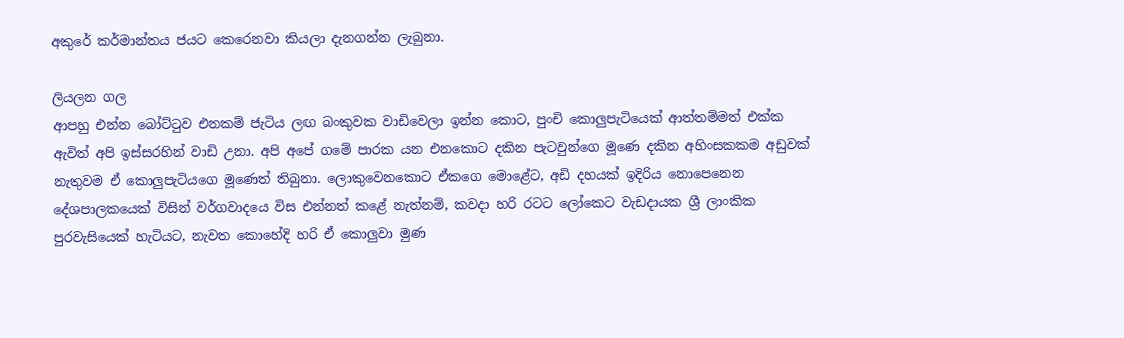අකුරේ කර්මාන්තය ජයට කෙරෙනවා කියලා දැනගන්න ලැබුනා.

ලියලන ගල
ආපහු එන්න බෝට්‍ටුව එනකම් ජැටිය ලඟ බංකුවක වාඩිවෙලා ඉන්න කොට, පුංචි කොලුපැටියෙක් ආත්තම්මත් එක්ක ඇවිත් අපි ඉස්සරහින් වාඩි උනා. අපි අපේ ගමේ පාරක යන එනකොට දකින පැටවුන්ගෙ මූණෙ දකින අහිංසකකම අඩුවක් නැතුවම ඒ කොලුපැටියගෙ මූණෙත් තිබුනා. ලොකුවෙනකොට ඒකගෙ මොළේට, අඩි දහයක් ඉදිරිය නොපෙනෙන දේශපාලකයෙක් විසින් වර්ගවාදයෙ විස එන්නත් කළේ නැත්නම්, කවදා හරි රටට ලෝකෙට වැඩදායක ශ්‍රී ලාංකික පුරවැසියෙක් හැටියට, නැවත කොහේදි හරි ඒ කොලුවා මුණ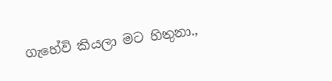ගැහේවි කියලා මට හිතුනා.,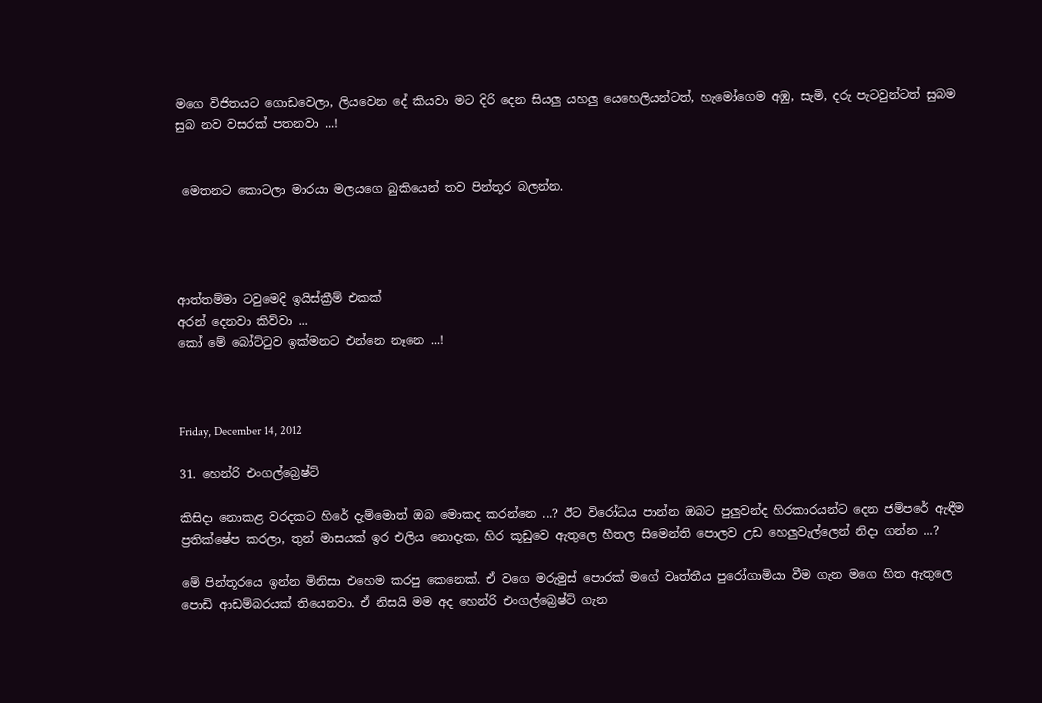මගෙ විජිතයට ගොඩවෙලා, ලියවෙන දේ කියවා මට දිරි දෙන සියලු යහලු යෙහෙලියන්ටත්, හැමෝගෙම අඹු, සැමි, දරු පැටවුන්ටත් සුබම සුබ නව වසරක් පතනවා ...!


 මෙතනට කොටලා මාරයා මලයගෙ බුකියෙන් තව පින්තූර බලන්න.




ආත්තම්මා ටවුමෙදි ඉයිස්ක්‍රීම් එකක්
අරන් දෙනවා කිව්වා ...
කෝ මේ බෝට්‍ටුව ඉක්මනට එන්නෙ නෑනෙ ...!



Friday, December 14, 2012

31. හෙන්රි එංගල්බ්‍රෙෂ්ට්

කිසිදා නොකළ වරදකට හිරේ දැම්මොත් ඔබ මොකද කරන්නෙ ...? ඊට විරෝධය පාන්න ඔබට පුලුවන්ද හිරකාරයන්ට දෙන ජම්පරේ ඇඳීම ප්‍රතික්ෂේප කරලා, තුන් මාසයක් ඉර එලිය නොදැක, හිර කූඩුවෙ ඇතුලෙ හීතල සිමෙන්ති පොලව උඩ හෙලුවැල්ලෙන් නිදා ගන්න ...?

මේ පින්තූරයෙ ඉන්න මිනිසා එහෙම කරපු කෙනෙක්. ඒ වගෙ මරුමුස් පොරක් මගේ වෘත්තීය පුරෝගාමියා වීම ගැන මගෙ හිත ඇතුලෙ පොඩි ආඩම්බරයක් තියෙනවා. ඒ නිසයි මම අද හෙන්රි එංගල්බ්‍රෙෂ්ට් ගැන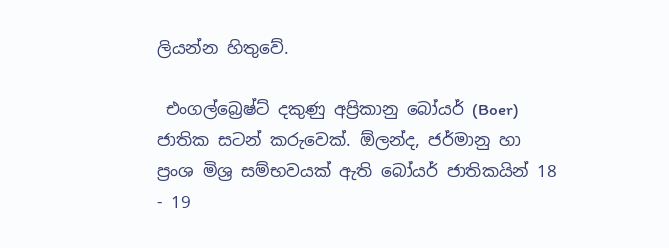ලියන්න හිතුවේ.

 එංගල්බ්‍රෙෂ්ට් දකුණු අප්‍රිකානු බෝයර් (Boer) ජාතික සටන් කරුවෙක්. ඕලන්ද, ජර්මානු හා ප්‍රංශ මිශ්‍ර සම්භවයක් ඇති බෝයර් ජාතිකයින් 18 - 19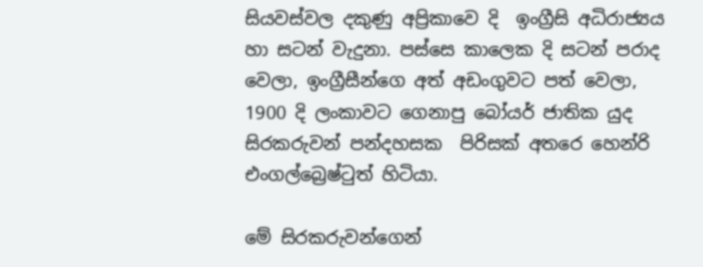සියවස්වල දකුණු අප්‍රිකාවෙ දි  ඉංග්‍රීසි අධිරාජ්‍යය හා සටන් වැදුනා. පස්සෙ කාලෙක දි සටන් පරාද වෙලා, ඉංග්‍රීසීන්ගෙ අත් අඩංගුවට පත් වෙලා, 1900 දි ලංකාවට ගෙනාපු බෝයර් ජාතික යුද සිරකරුවන් පන්දහසක  පිරිසක් අතරෙ හෙන්රි එංගල්බ්‍රෙෂ්‍ටුත් හිටියා.

මේ සිරකරුවන්ගෙන්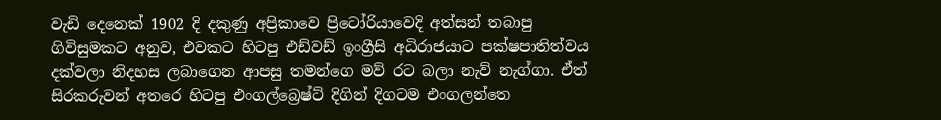වැඩි දෙනෙක් 1902 දි දකුණු අප්‍රිකාවෙ ප්‍රිටෝරියාවෙදි අත්සන් තබාපු ගිවිසුමකට අනුව, එවකට හිටපු එඩ්වඩ් ඉංග්‍රීසි අධිරාජයාට පක්ෂපාතිත්වය දක්වලා නිදහස ලබාගෙන ආපසු තමන්ගෙ මව් රට බලා නැව් නැග්ගා. ඒත් සිරකරුවන් අතරෙ හිටපු එංගල්බ්‍රෙෂ්ට් දිගින් දිගටම එංගලන්තෙ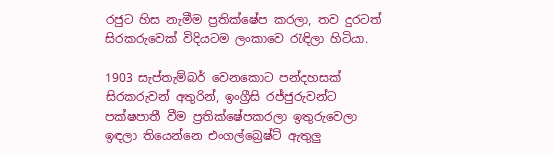රජුට හිස නැමීම ප්‍රතික්ෂේප කරලා, තව දුරටත් සිරකරුවෙක් විදියටම ලංකාවෙ ‍රැඳිලා හිටියා.

1903 සැප්තැම්බර් වෙනකොට පන්දහසක් සිරකරුවන් අතුරින්, ඉංග්‍රීසි රජ්ජුරුවන්ට පක්ෂපාතී වීම ප්‍රතික්ෂේපකරලා ඉතුරුවෙලා ඉඳලා තියෙන්නෙ එංගල්බ්‍රෙෂ්ට් ඇතුලු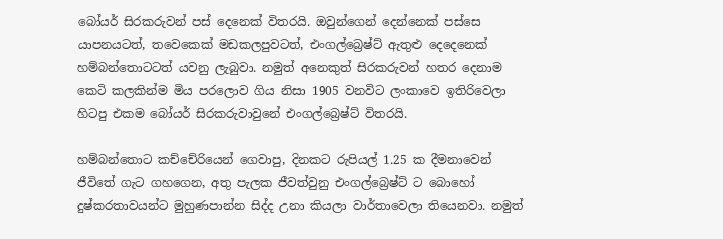බෝයර් සිරකරුවන් පස් දෙනෙක් විතරයි. ඔවුන්ගෙන් දෙන්නෙක් පස්සෙ යාපනයටත්, තවෙකෙක් මඩකලපුවටත්, එංගල්බ්‍රෙෂ්ට් ඇතුළු දෙදෙනෙක් හම්බන්තොටටත් යවනු ලැබුවා. නමුත් අනෙකුත් සිරකරුවන් හතර දෙනාම කෙටි කලකින්ම මිය පරලොව ගිය නිසා 1905 වනවිට ලංකාවෙ ඉතිරිවෙලා හිටපු එකම බෝයර් සිරකරුවාවුනේ එංගල්බ්‍රෙෂ්ට් විතරයි.

හම්බන්තොට කච්චේරියෙන් ගෙවාපු, දිනකට රුපියල් 1.25 ක දීමනාවෙන් ජීවිතේ ගැට ගහගෙන, අතු පැලක ජීවත්වුනු එංගල්බ්‍රෙෂ්ට් ට බොහෝ දුෂ්කරතාවයන්ට මුහුණපාන්න සිද්ද උනා කියලා වාර්තාවෙලා තියෙනවා. නමුත්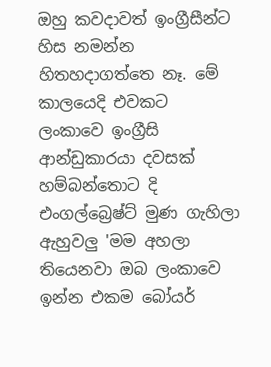ඔහු කවදාවත් ඉංග්‍රීසීන්ට හිස නමන්න හිතහදාගත්තෙ නෑ. මේ කාලයෙදි එවකට ලංකාවෙ ඉංග්‍රීසි ආන්ඩුකාරයා දවසක්  හම්බන්තොට දි එංගල්බ්‍රෙෂ්ට් මුණ ගැහිලා ඇහුවලු 'මම අහලා තියෙනවා ඔබ ලංකාවෙ ඉන්න එකම බෝයර්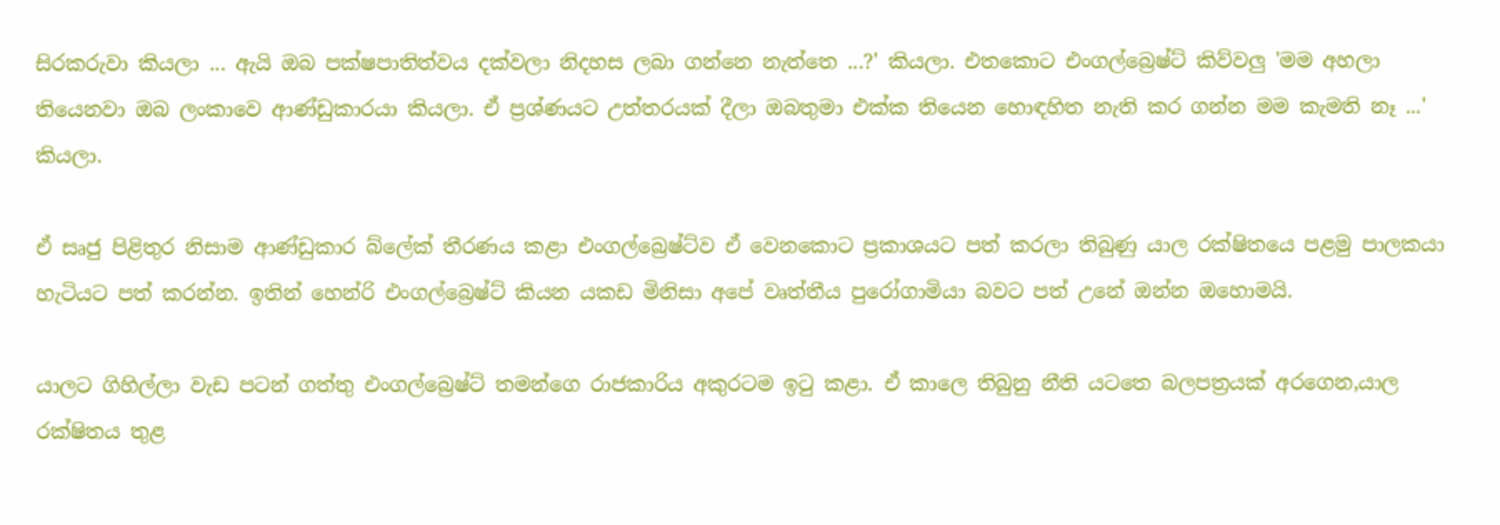සිරකරුවා කියලා ... ඇයි ඔබ පක්ෂපාතිත්වය දක්වලා නිදහස ලබා ගන්නෙ නැත්තෙ ...?' කියලා. එතකොට එංගල්බ්‍රෙෂ්ට් කිව්වලු 'මම අහලා තියෙනවා ඔබ ලංකාවෙ ආණ්ඩුකාරයා කියලා. ඒ ප්‍රශ්ණයට උත්තරයක් දීලා ඔබතුමා එක්ක තියෙන හොඳහිත නැති කර ගන්න මම කැමති නෑ ...' කියලා.

ඒ සෘජු පිළිතුර නිසාම ආණ්ඩුකාර බ්ලේක් තීරණය කළා එංගල්බ්‍රෙෂ්ට්ව ඒ වෙනකොට ප්‍රකාශයට පත් කරලා තිබුණු යාල රක්ෂිතයෙ පළමු පාලකයා හැටියට පත් කරන්න. ඉතින් හෙන්රි එංගල්බ්‍රෙෂ්ට් කියන යකඩ මිනිසා අපේ වෘත්තීය පුරෝගාමියා බවට පත් උනේ ඔන්න ඔහොමයි.

යාලට ගිහිල්ලා වැඩ පටන් ගත්තු එංගල්බ්‍රෙෂ්ට් තමන්ගෙ රාජකාරිය අකුරටම ඉ‍ටු කළා. ඒ කාලෙ තිබුනු නීති යටතෙ බලපත්‍රයක් අරගෙන,යාල රක්ෂිතය තුළ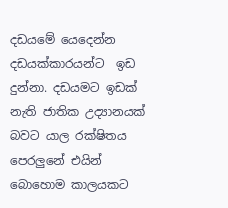දඩයමේ යෙදෙන්න දඩයක්කාරයන්ට  ඉඩ දුන්නා. දඩයමට ඉඩක් නැති ජාතික උද්‍යානයක් බවට යාල රක්ෂිතය පෙරලුනේ එයින් බොහොම කාලයකට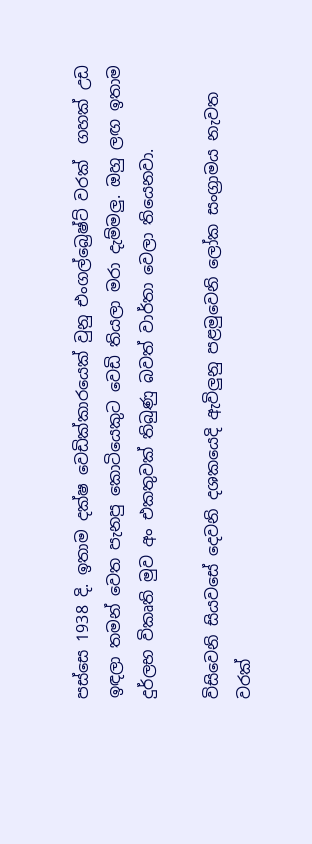පස්සෙ 1938 දි. ඉතාම දක්ෂ වෙඩික්කාරයෙක් වුනු එංගල්බ්‍රෙෂ්ට් වරක්  ගහක් උඩ ඉඳලා තමන් වෙත පැනපු කොටියෙකුට වෙඩි තියලා මරා දැම්මලු. ඔහු ලඟ ඉතාම දුර්ලභ විකෘති මුව අං එකතුවක් තිබුණු බවත් වාර්තා වෙලා තියෙනවා.

විසිවෙනි සියවසේ දෙවනි දශකයෙදි ඇවිලුනු පළමුවෙනි ලෝක සංග්‍රාමය නැවත වරක්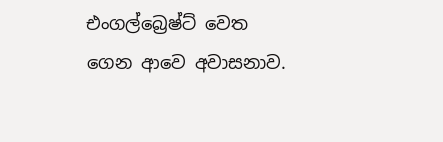එංගල්බ්‍රෙෂ්ට් වෙත ගෙන ආවෙ අවාසනාව.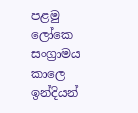පළමු ලෝකෙ සංග්‍රාමය කාලෙ ඉන්දියන්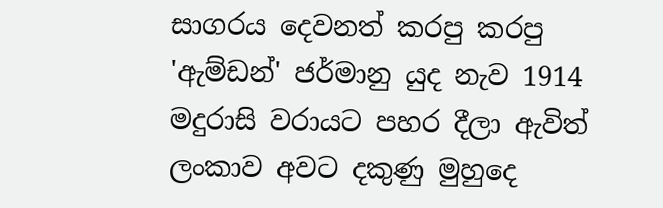සාගරය දෙවනත් කරපු කරපු 'ඇම්ඩන්' ජර්මානු යුද නැව 1914 මදුරාසි වරායට පහර දීලා ඇවිත් ලංකාව අවට දකුණු මුහුදෙ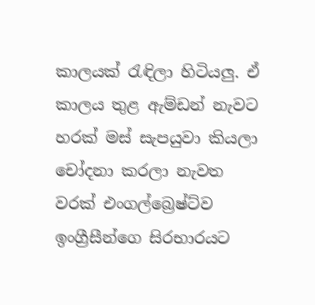කාලයක් ‍රැඳිලා හිටියලු. ඒ කාලය තුළ ඇම්ඩන් නැවට හරක් මස් සැපයුවා කියලා චෝදනා කරලා නැවත වරක් එංගල්බ්‍රෙෂ්ට්ව ඉංග්‍රීසීන්ගෙ සිරභාරයට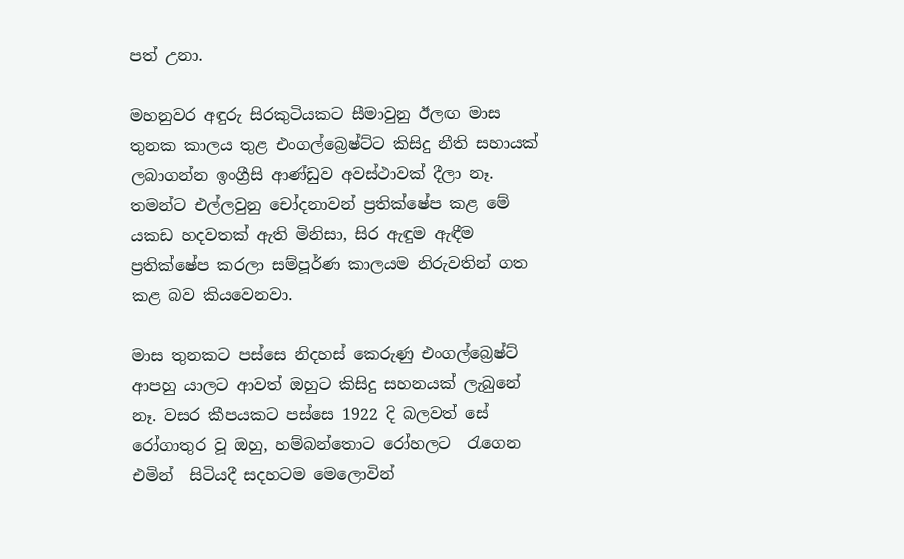පත් උනා.

මහනුවර අඳුරු සිරකුටියකට සීමාවුනු ඊලඟ මාස තුනක කාලය තුළ එංගල්බ්‍රෙෂ්ට්ට කිසිදු නීති සහායක් ලබාගන්න ඉංග්‍රීසි ආණ්ඩුව අවස්ථාවක් දීලා නෑ. තමන්ට එල්ලවුනු චෝදනාවන් ප්‍රතික්ෂේප කළ මේ යකඩ හදවතක් ඇති මිනිසා, සිර ඇඳුම ඇඳීම ප්‍රතික්ෂේප කරලා සම්පූර්ණ කාලයම නිරුවතින් ගත කළ බව කියවෙනවා.

මාස තුනකට පස්සෙ නිදහස් කෙරුණු එංගල්බ්‍රෙෂ්ට් ආපහු යාලට ආවත් ඔහුට කිසිදු සහනයක් ලැබුනේ නෑ. වසර කීපයකට පස්සෙ 1922 දි බලවත් සේ රෝගාතුර වූ ඔහු, හම්බන්තොට රෝහලට  ‍රැගෙන එමින්  සිටියදී සදහටම මෙලොවින්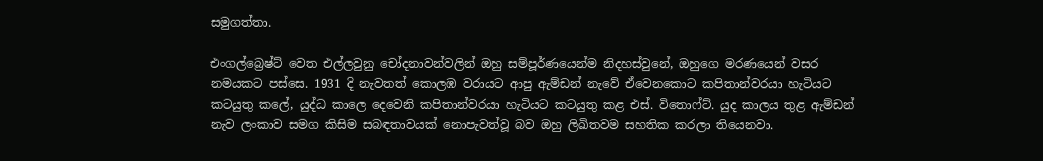සමුගත්තා.

එංගල්බ්‍රෙෂ්ට් වෙත එල්ලවුනු චෝදනාවන්වලින් ඔහු සම්පූර්ණයෙන්ම නිදහස්වුනේ, ඔහුගෙ මරණයෙන් වසර නමයකට පස්සෙ. 1931 දි නැවතත් කොලඹ වරායට ආපු ඇම්ඩන් නැවේ ඒවෙනකොට කපිතාන්වරයා හැටියට කටයුතු කලේ, යුද්ධ කාලෙ දෙවෙනි කපිතාන්වරයා හැටියට කටයුතු කළ එස්. විතොෆ්ට්. යුද කාලය තුළ ඇම්ඩන් නැව ලංකාව සමග කිසිම සබඳතාවයක් නොපැවත්වූ බව ඔහු ලිඛිතවම සහතික කරලා තියෙනවා.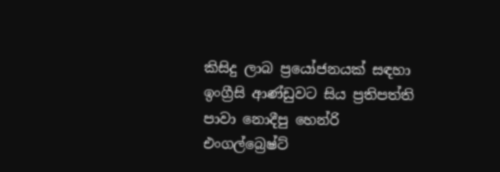කිසිදු ලාබ ප්‍රයෝජනයක් සඳහා ඉංග්‍රීසි ආණ්ඩුවට සිය ප්‍රතිපත්ති පාවා නොදීපු හෙන්රි එංගල්බ්‍රෙෂ්ට්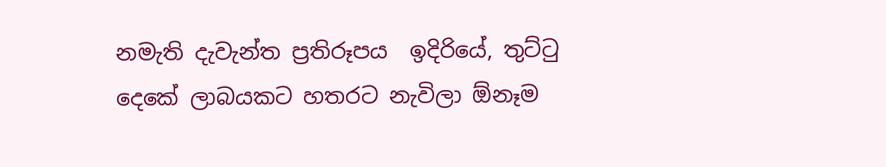නමැති දැවැන්ත ප්‍රතිරූපය  ඉදිරියේ, තුට්‍ටු දෙකේ ලාබයකට හතරට නැවිලා ඕනෑම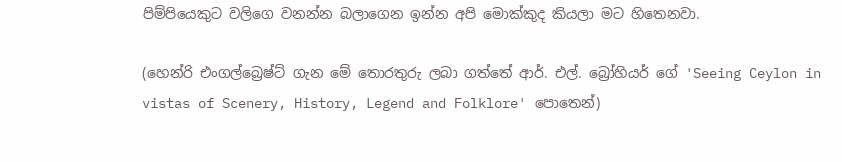පිම්පියෙකුට වලිගෙ වනන්න බලාගෙන ඉන්න අපි මොක්කුද කියලා මට හිතෙනවා.

(හෙන්රි එංගල්බ්‍රෙෂ්ට් ගැන මේ තොරතුරු ලබා ගත්තේ ආර්. එල්. බ්‍රෝහියර් ගේ 'Seeing Ceylon in vistas of Scenery, History, Legend and Folklore' පොතෙන්)